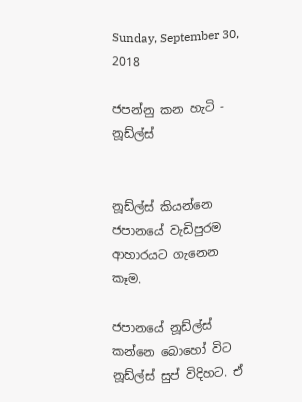Sunday, September 30, 2018

ජපන්නු කන හැටි - නූඩ්ල්ස්


නූඩ්ල්ස් කියන්නෙ ජපානයේ වැඩිපුරම ආහාරයට ගැනෙන කෑම.

ජපානයේ නූඩ්ල්ස් කන්නෙ බොහෝ විට නූඩ්ල්ස් සුප් විදිහට. ඒ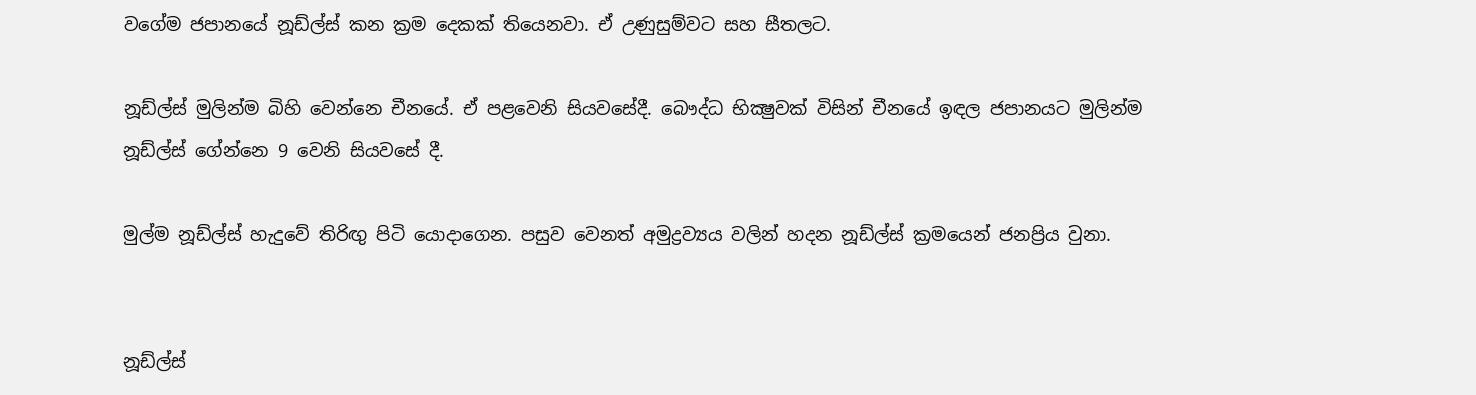වගේම ජපානයේ නූඩ්ල්ස් කන ක්‍රම දෙකක් තියෙනවා. ඒ උණුසුම්වට සහ සීතලට.

නූඩ්ල්ස් මුලින්ම බිහි වෙන්නෙ චීනයේ. ඒ පළවෙනි සියවසේදී. බෞද්ධ භික්‍ෂුවක් විසින් චීනයේ ඉඳල ජපානයට මුලින්ම නූඩ්ල්ස් ගේන්නෙ 9 වෙනි සියවසේ දී.

මුල්ම නූඩ්ල්ස් හැදුවේ තිරිඟු පිටි යොදාගෙන. පසුව වෙනත් අමුද්‍රව්‍යය වලින් හදන නූඩ්ල්ස් ක්‍රමයෙන් ජනප්‍රිය වුනා.


නූඩ්ල්ස්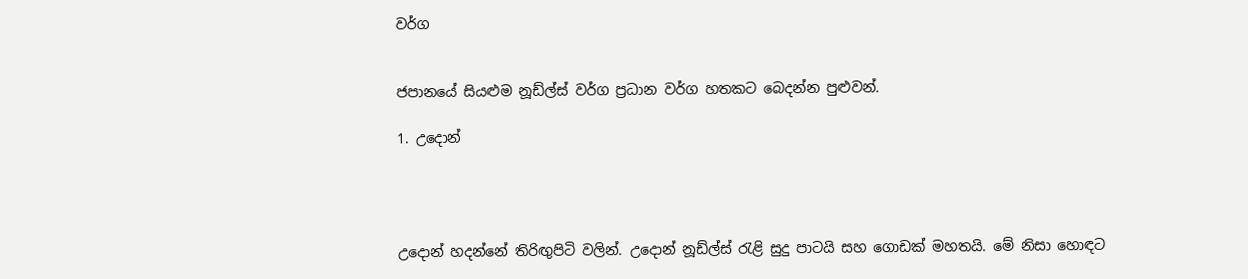වර්ග


ජපානයේ සියළුම නූඩ්ල්ස් වර්ග ප්‍රධාන වර්ග හතකට බෙදන්න පුළුවන්.

1. උදොන්




උදොන් හදන්නේ තිරිඟුපිටි වලින්. උදොන් නූඩ්ල්ස් රැළි සුදු පාටයි සහ ගොඩක් මහතයි. මේ නිසා හොඳට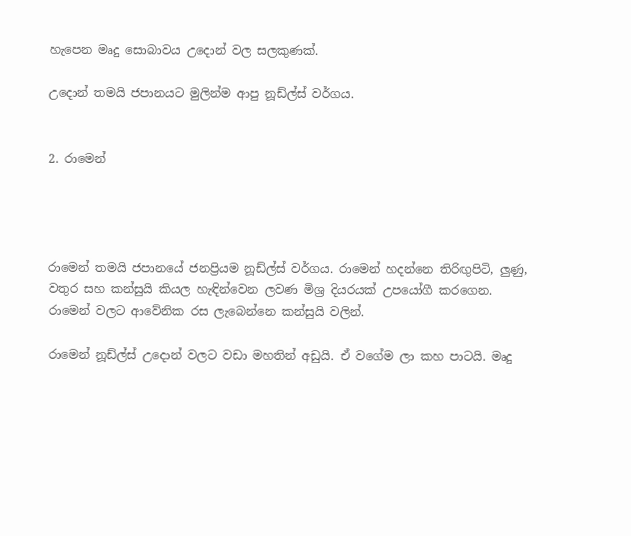හැපෙන මෘදු සොබාවය උදොන් වල සලකුණක්.

උදොන් තමයි ජපානයට මුලින්ම ආපු නූඩ්ල්ස් වර්ගය.


2. රාමෙන්




රාමෙන් තමයි ජපානයේ ජනප්‍රියම නූඩ්ල්ස් වර්ගය. රාමෙන් හදන්නෙ තිරිඟුපිටි, ලුණු, වතුර සහ කන්සුයි කියල හැඳින්වෙන ලවණ මිශ්‍ර දියරයක් උපයෝගී කරගෙන. රාමෙන් වලට ආවේනික රස ලැබෙන්නෙ කන්සුයි වලින්.

රාමෙන් නූඩ්ල්ස් උදොන් වලට වඩා මහතින් අඩුයි. ඒ වගේම ලා කහ පාටයි. මෘදු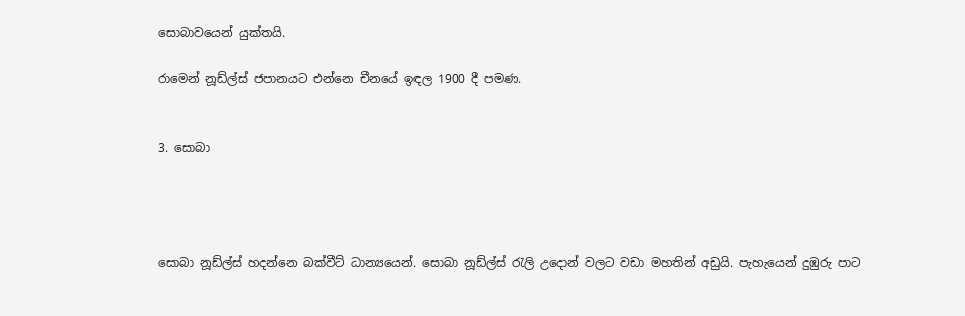සොබාවයෙන් යුක්තයි.

රාමෙන් නූඩ්ල්ස් ජපානයට එන්නෙ චීනයේ ඉඳල 1900 දී පමණ.


3. සොබා




සොබා නූඩ්ල්ස් හදන්නෙ බක්වීට් ධාන්‍යයෙන්. සොබා නූඩ්ල්ස් රැලි උදොන් වලට වඩා මහතින් අඩුයි. පැහැයෙන් දුඹුරු පාට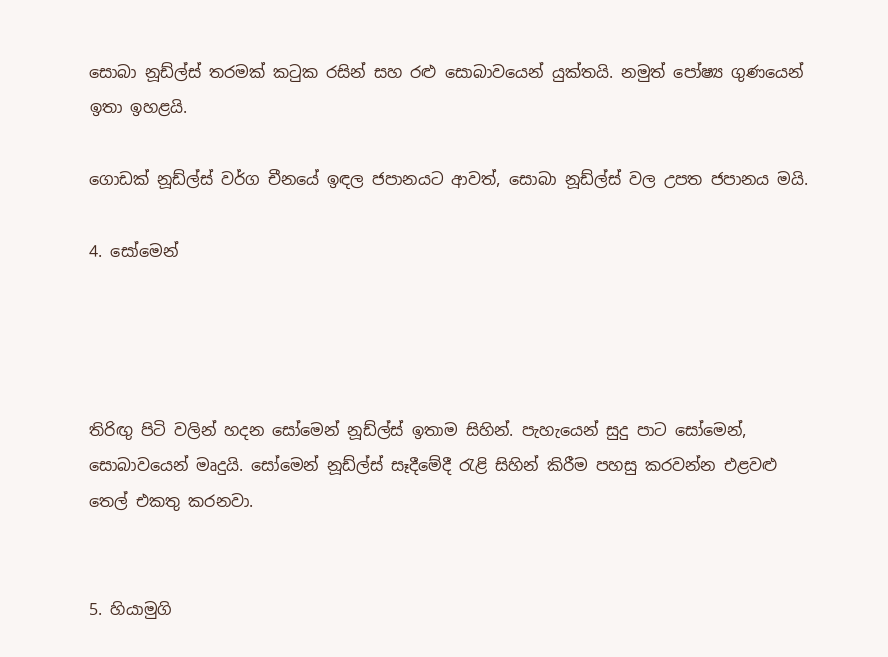සොබා නූඩ්ල්ස් තරමක් කටුක රසින් සහ රළු සොබාවයෙන් යුක්තයි. නමුත් පෝෂ්‍ය ගුණයෙන් ඉතා ඉහළයි.

ගොඩක් නූඩ්ල්ස් වර්ග චීනයේ ඉඳල ජපානයට ආවත්, සොබා නූඩ්ල්ස් වල උපත ජපානය මයි.

4. සෝමෙන්




තිරිඟු පිටි වලින් හදන සෝමෙන් නූඩ්ල්ස් ඉතාම සිහින්. පැහැයෙන් සුදු පාට සෝමෙන්, සොබාවයෙන් මෘදුයි. සෝමෙන් නූඩ්ල්ස් සෑදීමේදී රැළි සිහින් කිරීම පහසු කරවන්න එළවළු තෙල් එකතු කරනවා.


5. හියාමුගි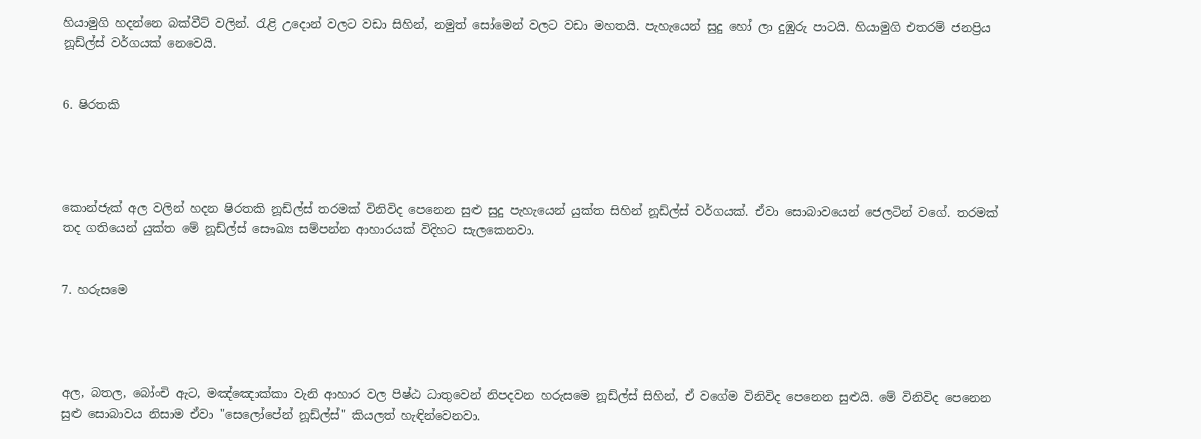හියාමුගි හදන්නෙ බක්වීට් වලින්. රැළි උදොන් වලට වඩා සිහින්, නමුත් සෝමෙන් වලට වඩා මහතයි. පැහැයෙන් සුදු හෝ ලා දුඹුරු පාටයි. හියාමුගි එතරම් ජනප්‍රිය නූඩ්ල්ස් වර්ගයක් නෙවෙයි.


6. ෂිරතකි




කොන්ජැක් අල වලින් හදන ෂිරතකි නූඩ්ල්ස් තරමක් විනිවිද පෙනෙන සුළු සුදු පැහැයෙන් යුක්ත සිහින් නූඩ්ල්ස් වර්ගයක්. ඒවා සොබාවයෙන් ජෙලටින් වගේ. තරමක් තද ගතියෙන් යුක්ත මේ නූඩ්ල්ස් සෞඛ්‍ය සම්පන්න ආහාරයක් විදිහට සැලකෙනවා.


7. හරුසමෙ




අල, බතල, බෝංචි ඇට, මඤ්ඤොක්කා වැනි ආහාර වල පිෂ්ඨ ධාතුවෙන් නිපදවන හරුසමෙ නූඩ්ල්ස් සිහින්, ඒ වගේම විනිවිද පෙනෙන සුළුයි. මේ විනිවිද පෙනෙන සුළු සොබාවය නිසාම ඒවා "සෙලෝපේන් නූඩ්ල්ස්" කියලත් හැඳින්වෙනවා.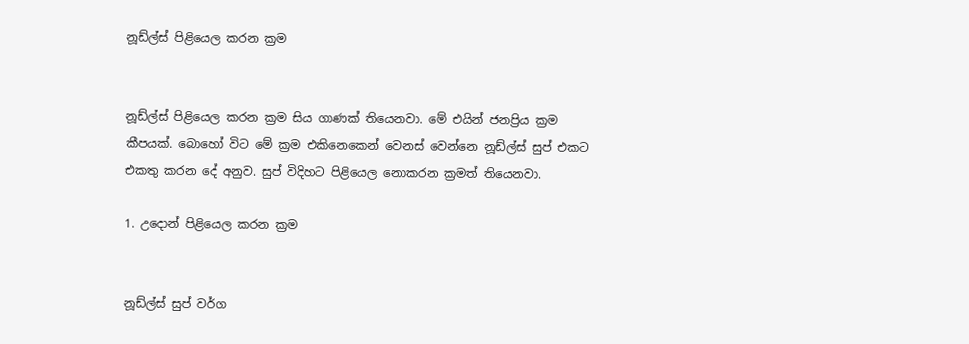නූඩ්ල්ස් පිළියෙල කරන ක්‍රම


නූඩ්ල්ස් පිළියෙල කරන ක්‍රම සිය ගාණක් තියෙනවා. මේ එයින් ජනප්‍රිය ක්‍රම කීපයක්. බොහෝ විට මේ ක්‍රම එකිනෙකෙන් වෙනස් වෙන්නෙ නූඩ්ල්ස් සුප් එකට එකතු කරන දේ අනුව. සුප් විදිහට පිළියෙල නොකරන ක්‍රමත් තියෙනවා.

1. උදොන් පිළියෙල කරන ක්‍රම


නූඩ්ල්ස් සුප් වර්ග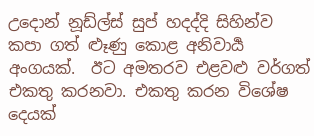උදොන් නූඩ්ල්ස් සුප් හදද්දි සිහින්ව කපා ගත් ළූණු කොළ අනිවාර්‍ය අංගයක්.  ඊට අමතරව එළවළු වර්ගත් එකතු කරනවා. එකතු කරන විශේෂ දෙයක්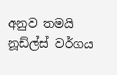අනුව තමයි නූඩ්ල්ස් වර්ගය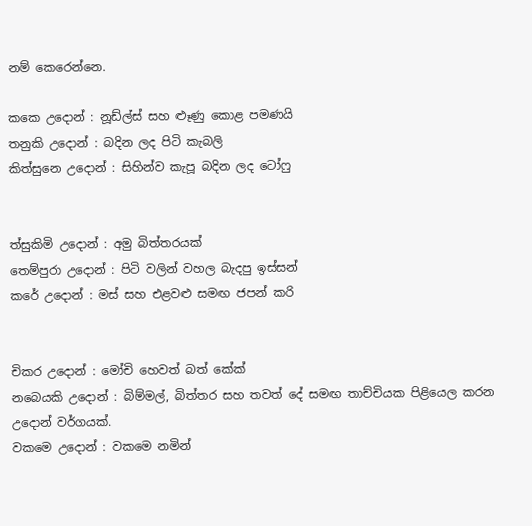නම් කෙරෙන්නෙ.

කකෙ උදොන් : නූඩ්ල්ස් සහ ළූණු කොළ පමණයි
තනුකි උදොන් : බදින ලද පිටි කැබලි
කිත්සුනෙ උදොන් : සිහින්ව කැපූ බදින ලද ටෝෆු


ත්සුකිමි උදොන් : අමු බිත්තරයක්
තෙම්පුරා උදොන් : පිටි වලින් වහල බැදපු ඉස්සන්
කරේ උදොන් : මස් සහ එළවළු සමඟ ජපන් කරි


චිකර උදොන් : මෝචි හෙවත් බත් කේක්
නබෙයකි උදොන් : බිම්මල්, බිත්තර සහ තවත් දේ සමඟ තාච්චියක පිළියෙල කරන උදොන් වර්ගයක්.
වකමෙ උදොන් : වකමෙ නමින්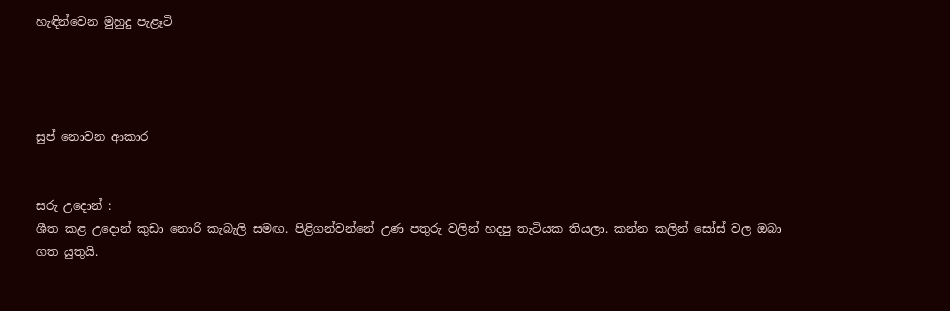හැඳින්වෙන මුහුදු පැළෑටි




සුප් නොවන ආකාර


සරු උදොන් :
ශීත කළ උදොන් කුඩා නොරි කැබැලි සමඟ. පිළිගන්වන්නේ උණ පතුරු වලින් හදපු තැටියක තියලා. කන්න කලින් සෝස් වල ඔබා ගත යුතුයි.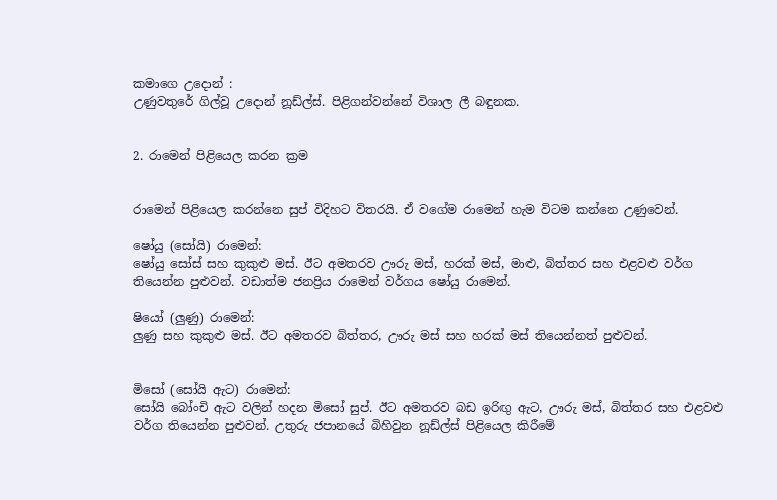කමාගෙ උදොන් :
උණුවතුරේ ගිල්වූ උදොන් නූඩ්ල්ස්. පිළිගන්වන්නේ විශාල ලී බඳුනක.


2. රාමෙන් පිළියෙල කරන ක්‍රම


රාමෙන් පිළියෙල කරන්නෙ සුප් විදිහට විතරයි. ඒ වගේම රාමෙන් හැම විටම කන්නෙ උණුවෙන්.

ෂෝයු (සෝයි) රාමෙන්:
ෂෝයු සෝස් සහ කුකුළු මස්. ඊට අමතරව ඌරු මස්, හරක් මස්, මාළු, බිත්තර සහ එළවළු වර්ග තියෙන්න පුළුවන්. වඩාත්ම ජනප්‍රිය රාමෙන් වර්ගය ෂෝයු රාමෙන්.

ෂියෝ (ලුණු) රාමෙන්:
ලුණු සහ කුකුළු මස්. ඊට අමතරව බිත්තර, ඌරු මස් සහ හරක් මස් තියෙන්නත් පුළුවන්.


මිසෝ (සෝයි ඇට) රාමෙන්:
සෝයි බෝංචි ඇට වලින් හදන මිසෝ සුප්. ඊට අමතරව බඩ ඉරිඟු ඇට, ඌරු මස්, බිත්තර සහ එළවළු වර්ග තියෙන්න පුළුවන්. උතුරු ජපානයේ බිහිවුන නූඩ්ල්ස් පිළියෙල කිරීමේ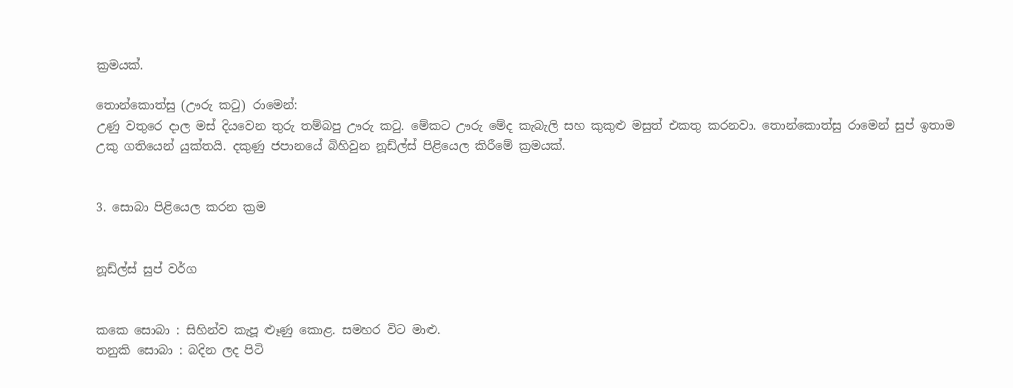ක්‍රමයක්.

තොන්කොත්සු (ඌරු කටු) රාමෙන්:
උණු වතුරෙ දාල මස් දියවෙන තුරු තම්බපු ඌරු කටු. මේකට ඌරු මේද කැබැලි සහ කුකුළු මසුත් එකතු කරනවා. තොන්කොත්සු රාමෙන් සුප් ඉතාම උකු ගතියෙන් යුක්තයි. දකුණු ජපානයේ බිහිවුන නූඩ්ල්ස් පිළියෙල කිරීමේ ක්‍රමයක්.


3. සොබා පිළියෙල කරන ක්‍රම


නූඩ්ල්ස් සුප් වර්ග


කකෙ සොබා : සිහින්ව කැපූ ළූණු කොළ. සමහර විට මාළු.
තනුකි සොබා : බදින ලද පිටි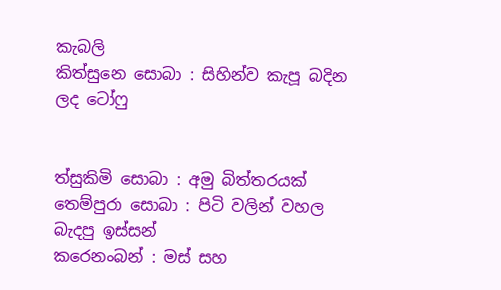කැබලි
කිත්සුනෙ සොබා : සිහින්ව කැපූ බදින ලද ටෝෆු


ත්සුකිමි සොබා : අමු බිත්තරයක්
තෙම්පුරා සොබා : පිටි වලින් වහල බැදපු ඉස්සන්
කරෙනංබන් : මස් සහ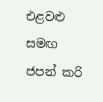එළවළු සමඟ ජපන් කරි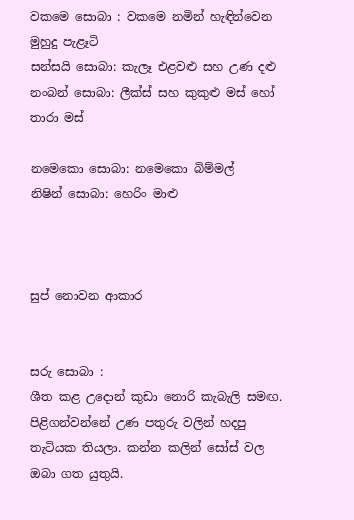වකමෙ සොබා : වකමෙ නමින් හැඳින්වෙන මුහුදු පැළෑටි
සන්සයි සොබා: කැලෑ එළවළු සහ උණ දළු
නංබන් සොබා: ලීක්ස් සහ කුකුළු මස් හෝ තාරා මස්

නමෙකො සොබා: නමෙකො බිම්මල්
නිෂින් සොබා: හෙරිං මාළු



සුප් නොවන ආකාර


සරු සොබා :
ශීත කළ උදොන් කුඩා නොරි කැබැලි සමඟ. පිළිගන්වන්නේ උණ පතුරු වලින් හදපු තැටියක තියලා. කන්න කලින් සෝස් වල ඔබා ගත යුතුයි.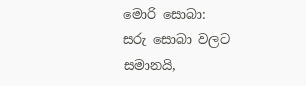මොරි සොබා:
සරු සොබා වලට සමානයි,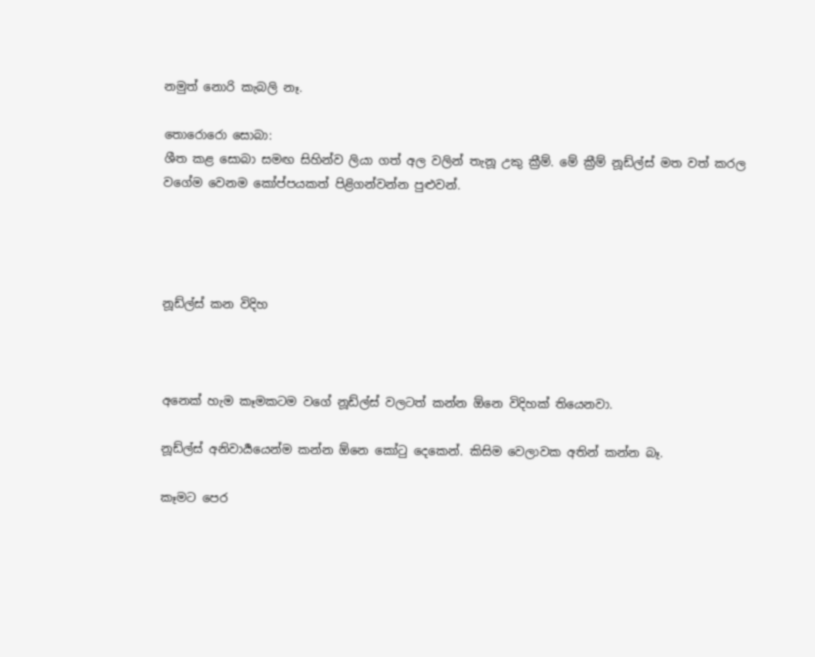නමුත් නොරි කැබලි නෑ.

තොරොරො සොබා:
ශීත කළ සොබා සමඟ සිහින්ව ලියා ගත් අල වලින් තැනූ උකු ක්‍රීම්. මේ ක්‍රීම් නූඩ්ල්ස් මත වත් කරල වගේම වෙනම කෝප්පයකත් පිළිගන්වන්න පුළුවන්.




නූඩ්ල්ස් කන විදිහ



අනෙක් හැම කෑමකටම වගේ නූඩ්ල්ස් වලටත් කන්න ඕනෙ විදිහක් තියෙනවා.

නූඩ්ල්ස් අනිවාර්‍යයෙන්ම කන්න ඕනෙ කෝටු දෙකෙන්. කිසිම වෙලාවක අතින් කන්න බෑ.

කෑමට පෙර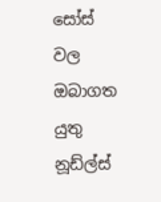සෝස් වල ඔබාගත යුතු නූඩ්ල්ස්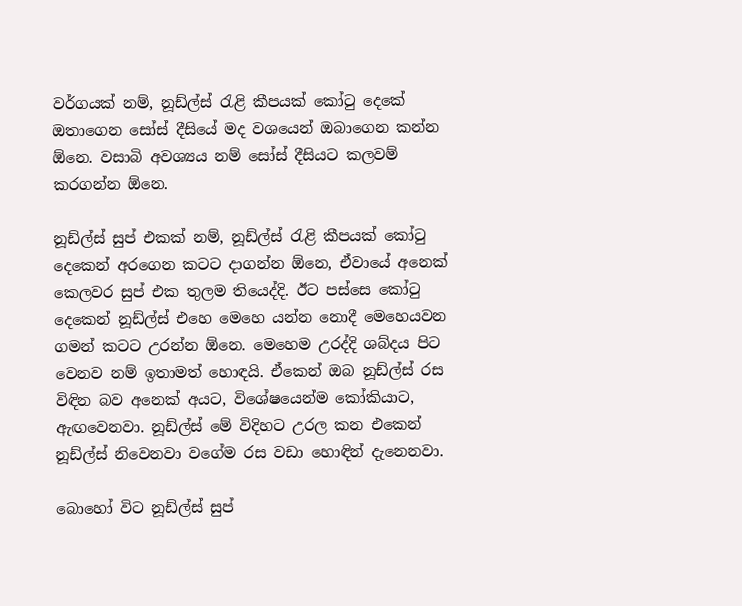වර්ගයක් නම්, නූඩ්ල්ස් රැළි කීපයක් කෝටු දෙකේ ඔතාගෙන සෝස් දීසියේ මද වශයෙන් ඔබාගෙන කන්න ඕනෙ. වසාබි අවශ්‍යය නම් සෝස් දීසියට කලවම් කරගන්න ඕනෙ.

නූඩ්ල්ස් සුප් එකක් නම්, නූඩ්ල්ස් රැළි කීපයක් කෝටු දෙකෙන් අරගෙන කටට දාගන්න ඕනෙ, ඒවායේ අනෙක් කෙලවර සුප් එක තුලම තියෙද්දි. ඊට පස්සෙ කෝටු දෙකෙන් නූඩ්ල්ස් එහෙ මෙහෙ යන්න නොදී මෙහෙයවන ගමන් කටට උරන්න ඕනෙ. මෙහෙම උරද්දි ශබ්දය පිට වෙනව නම් ඉතාමත් හොඳයි. ඒකෙන් ඔබ නූඩ්ල්ස් රස විඳින බව අනෙක් අයට, විශේෂයෙන්ම කෝකියාට, ඇඟවෙනවා. නූඩ්ල්ස් මේ විදිහට උරල කන එකෙන් නූඩ්ල්ස් නිවෙනවා වගේම රස වඩා හොඳින් දැනෙනවා.

බොහෝ විට නූඩ්ල්ස් සුප්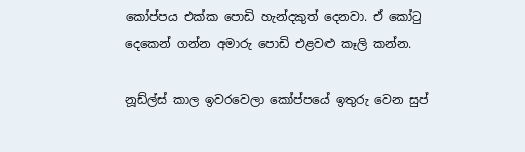කෝප්පය එක්ක පොඩි හැන්දකුත් දෙනවා. ඒ කෝටු දෙකෙන් ගන්න අමාරු පොඩි එළවළු කෑලි කන්න.

නූඩ්ල්ස් කාල ඉවරවෙලා කෝප්පයේ ඉතුරු වෙන සුප්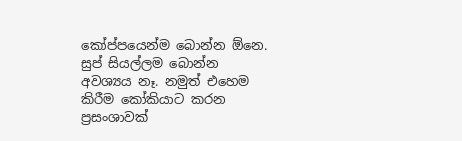කෝප්පයෙන්ම බොන්න ඕනෙ. සුප් සියල්ලම බොන්න අවශ්‍යය නෑ. නමුත් එහෙම කිරීම කෝකියාට කරන ප්‍රසංශාවක්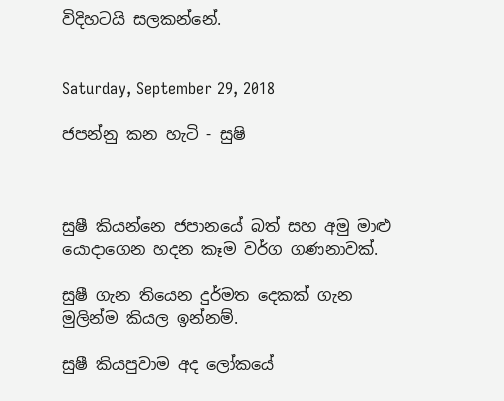විදිහටයි සලකන්නේ.


Saturday, September 29, 2018

ජපන්නු කන හැටි - සුෂි



සුෂී කියන්නෙ ජපානයේ බත් සහ අමු මාළු යොදාගෙන හදන කෑම වර්ග ගණනාවක්.

සුෂී ගැන තියෙන දුර්මත දෙකක් ගැන මුලින්ම කියල ඉන්නම්.

සුෂී කියපුවාම අද ලෝකයේ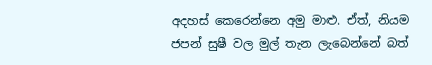අදහස් කෙරෙන්නෙ අමු මාළු. ඒත්, නියම ජපන් සුෂී වල මුල් තැන ලැබෙන්නේ බත්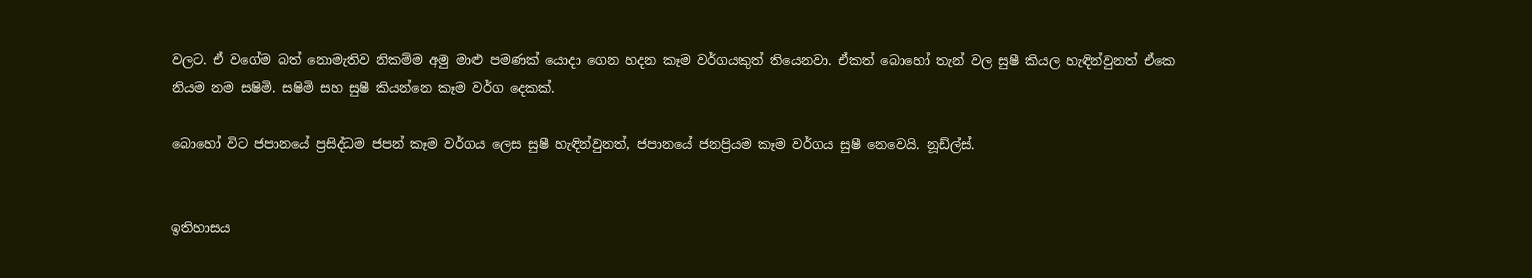වලට. ඒ වගේම බත් නොමැතිව නිකම්ම අමු මාළු පමණක් යොදා ගෙන හදන කෑම වර්ගයකුත් තියෙනවා. ඒකත් බොහෝ තැන් වල සුෂී කියල හැඳින්වුනත් ඒකෙ නියම නම සෂිමි. සෂිමි සහ සුෂී කියන්නෙ කෑම වර්ග දෙකක්.

බොහෝ විට ජපානයේ ප්‍රසිද්ධම ජපන් කෑම වර්ගය ලෙස සුෂී හැඳින්වුනත්, ජපානයේ ජනප්‍රියම කෑම වර්ගය සුෂී නෙවෙයි. නූඩ්ල්ස්.


ඉතිහාසය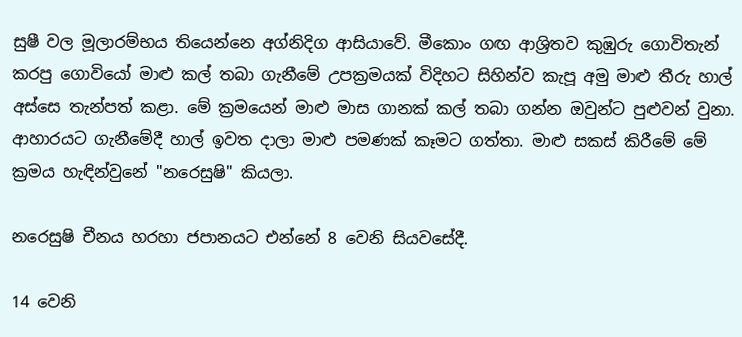සුෂී වල මූලාරම්භය තියෙන්නෙ අග්නිදිග ආසියාවේ. මීකොං ගඟ ආශ්‍රිතව කුඹුරු ගොවිතැන් කරපු ගොවියෝ මාළු කල් තබා ගැනීමේ උපක්‍රමයක් විදිහට සිහින්ව කැපූ අමු මාළු තීරු හාල් අස්සෙ තැන්පත් කළා. මේ ක්‍රමයෙන් මාළු මාස ගානක් කල් තබා ගන්න ඔවුන්ට පුළුවන් වුනා. ආහාරයට ගැනීමේදී හාල් ඉවත දාලා මාළු පමණක් කෑමට ගත්තා. මාළු සකස් කිරීමේ මේ ක්‍රමය හැඳින්වුනේ "නරෙසුෂි" කියලා.

නරෙසුෂි චීනය හරහා ජපානයට එන්නේ 8 වෙනි සියවසේදී.

14 වෙනි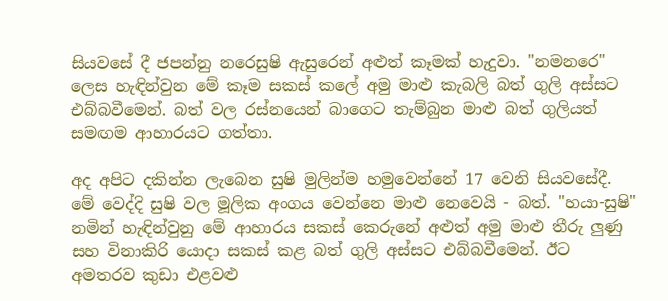සියවසේ දී ජපන්නු නරෙසුෂි ඇසුරෙන් අළුත් කෑමක් හැදුවා. "නමනරෙ" ලෙස හැඳින්වුන මේ කෑම සකස් කලේ අමු මාළු කැබලි බත් ගුලි අස්සට එබ්බවීමෙන්. බත් වල රස්නයෙන් බාගෙට තැම්බුන මාළු බත් ගුලියත් සමඟම ආහාරයට ගත්තා.

අද අපිට දකින්න ලැබෙන සුෂි මුලින්ම හමුවෙන්නේ 17 වෙනි සියවසේදී. මේ වෙද්දි සුෂි වල මූලික අංගය වෙන්නෙ මාළු නෙවෙයි - බත්. "හයා-සුෂි" නමින් හැඳින්වුනු මේ ආහාරය සකස් කෙරුනේ අළුත් අමු මාළු තීරු ලුණු සහ විනාකිරි යොදා සකස් කළ බත් ගුලි අස්සට එබ්බවීමෙන්. ඊට අමතරව කුඩා එළවළු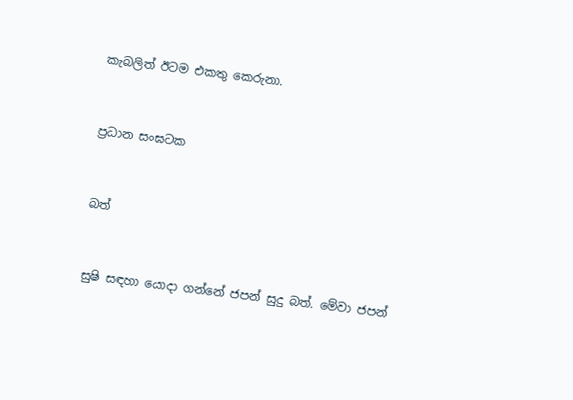කැබලිත් ඊටම එකතු කෙරුනා.


ප්‍රධාන සංඝටක


බත්


සුෂි සඳහා යොදා ගන්නේ ජපන් සුදු බත්. මේවා ජපන්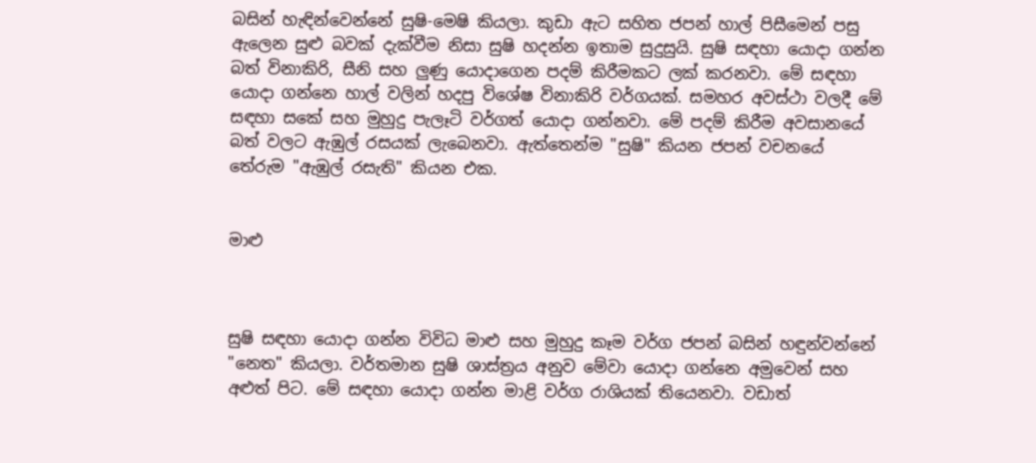බසින් හැඳින්වෙන්නේ සුෂි-මෙෂි කියලා. කුඩා ඇට සහිත ජපන් හාල් පිසීමෙන් පසු ඇලෙන සුළු බවක් දැක්වීම නිසා සුෂි හදන්න ඉතාම සුදුසුයි. සුෂි සඳහා යොදා ගන්න බත් විනාකිරි, සීනි සහ ලුණු යොදාගෙන පදම් කිරීමකට ලක් කරනවා. මේ සඳහා යොදා ගන්නෙ හාල් වලින් හදපු විශේෂ විනාකිරි වර්ගයක්. සමහර අවස්ථා වලදී මේ සඳහා සකේ සහ මුහුදු පැලෑටි වර්ගත් යොදා ගන්නවා. මේ පදම් කිරීම අවසානයේ බත් වලට ඇඹුල් රසයක් ලැබෙනවා. ඇත්තෙන්ම "සුෂි" කියන ජපන් වචනයේ තේරුම "ඇඹුල් රසැති" කියන එක.


මාළු



සුෂි සඳහා යොදා ගන්න විවිධ මාළු සහ මුහුදු කෑම වර්ග ජපන් බසින් හඳුන්වන්නේ "නෙත" කියලා. වර්තමාන සුෂි ශාස්ත්‍රය අනුව මේවා යොදා ගන්නෙ අමුවෙන් සහ අළුත් පිට. මේ සඳහා යොදා ගන්න මාළි වර්ග රාශියක් තියෙනවා. වඩාත්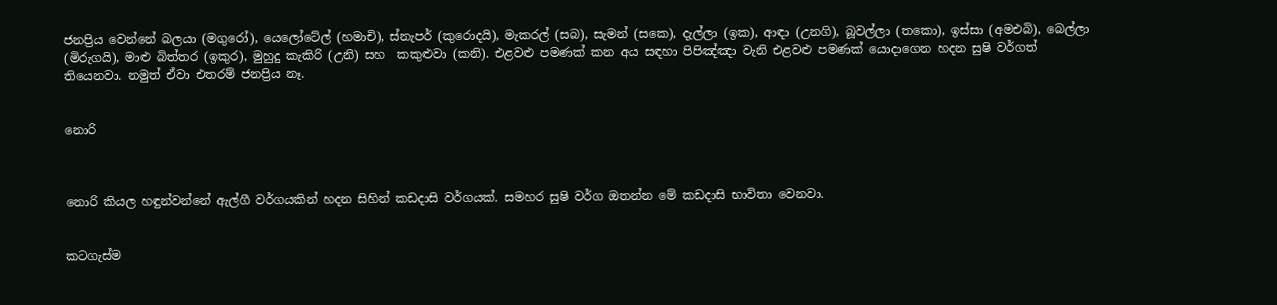ජනප්‍රිය වෙන්නේ බලයා (මගුරෝ), යෙලෝටේල් (හමාචි), ස්නැපර් (කුරොදයි), මැකරල් (සබ), සැමන් (සකෙ), දැල්ලා (ඉක), ආඳා (උනගි), බූවල්ලා (තකො), ඉස්සා (අමඑබි), බෙල්ලා (මිරුගයි), මාළු බිත්තර (ඉකුර), මුහුදු කැකිරි (උනි) සහ  කකුළුවා (කනි). එළවළු පමණක් කන අය සඳහා පිපිඤ්ඤා වැනි එළවළු පමණක් යොදාගෙන හදන සුෂි වර්ගත් තියෙනවා. නමුත් ඒවා එතරම් ජනප්‍රිය නෑ.


නොරි



නොරි කියල හඳුන්වන්නේ ඇල්ගී වර්ගයකින් හදන සිහින් කඩදාසි වර්ගයක්. සමහර සුෂි වර්ග ඔතන්න මේ කඩදාසි භාවිතා වෙනවා.


කටගැස්ම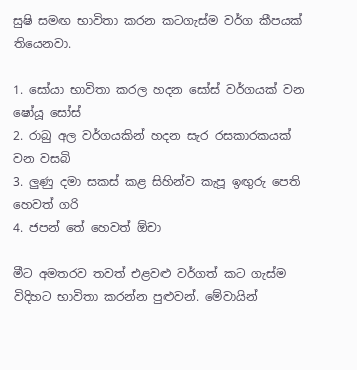සුෂි සමඟ භාවිතා කරන කටගැස්ම වර්ග කීපයක් තියෙනවා.

1. සෝයා භාවිතා කරල හදන සෝස් වර්ගයක් වන ෂෝයූ සෝස්
2. රාබු අල වර්ගයකින් හදන සැර රසකාරකයක් වන වසබි
3. ලුණු දමා සකස් කළ සිහින්ව කැපූ ඉඟුරු පෙති හෙවත් ගරි
4. ජපන් තේ හෙවත් ඕචා

මීට අමතරව තවත් එළවළු වර්ගත් කට ගැස්ම විදිහට භාවිතා කරන්න පුළුවන්. මේවායින්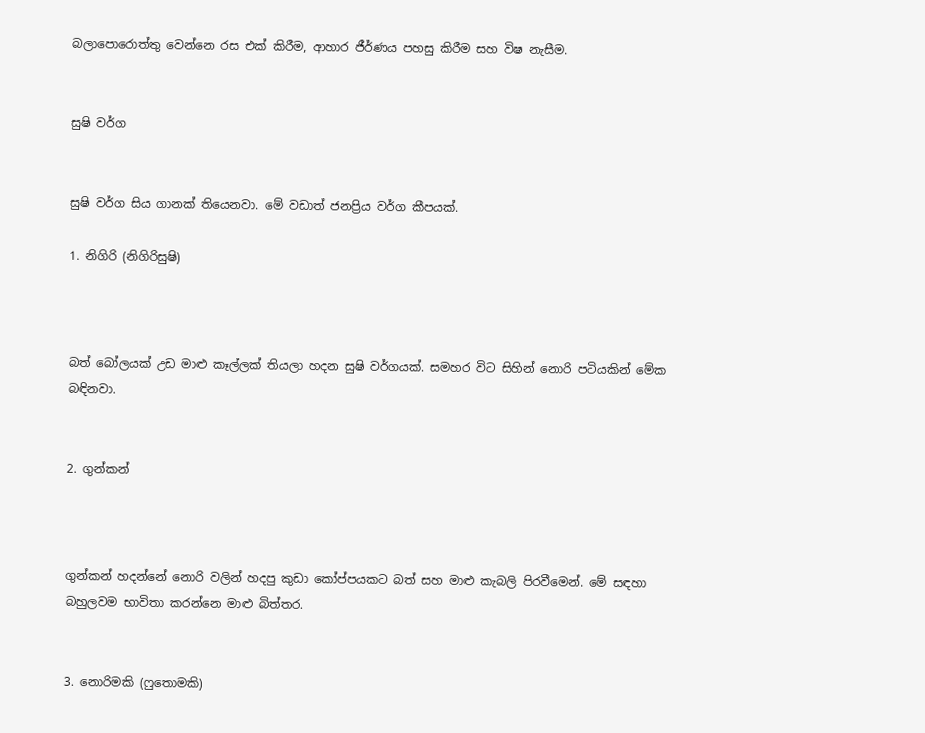බලාපොරොත්තු වෙන්නෙ රස එක් කිරීම, ආහාර ජීර්ණය පහසු කිරීම සහ විෂ නැසීම.


සුෂි වර්ග


සුෂි වර්ග සිය ගානක් තියෙනවා. මේ වඩාත් ජනප්‍රිය වර්ග කීපයක්.

1. නිගිරි (නිගිරිසුෂි)



බත් බෝලයක් උඩ මාළු කෑල්ලක් තියලා හදන සුෂි වර්ගයක්. සමහර විට සිහින් නොරි පටියකින් මේක බඳිනවා.


2. ගුන්කන්



ගුන්කන් හදන්නේ නොරි වලින් හදපු කුඩා කෝප්පයකට බත් සහ මාළු කැබලි පිරවීමෙන්. මේ සඳහා බහුලවම භාවිතා කරන්නෙ මාළු බිත්තර.


3. නොරිමකි (ෆුතොමකි)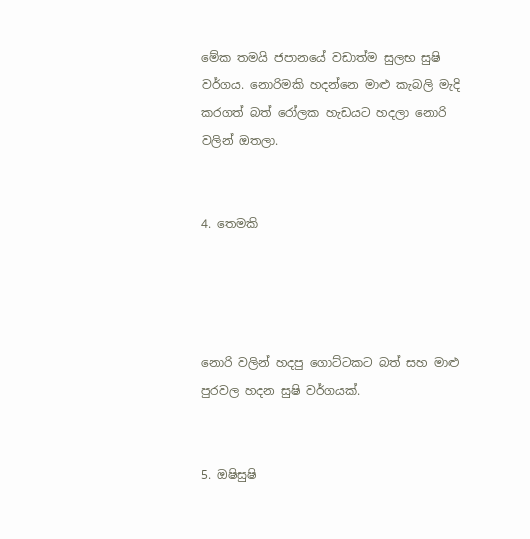මේක තමයි ජපානයේ වඩාත්ම සුලභ සුෂි වර්ගය. නොරිමකි හදන්නෙ මාළු කැබලි මැදි කරගත් බත් රෝලක හැඩයට හදලා නොරි වලින් ඔතලා.


4. තෙමකි




නොරි වලින් හදපු ගොට්ටකට බත් සහ මාළු පුරවල හදන සුෂි වර්ගයක්.


5. ඔෂිසුෂි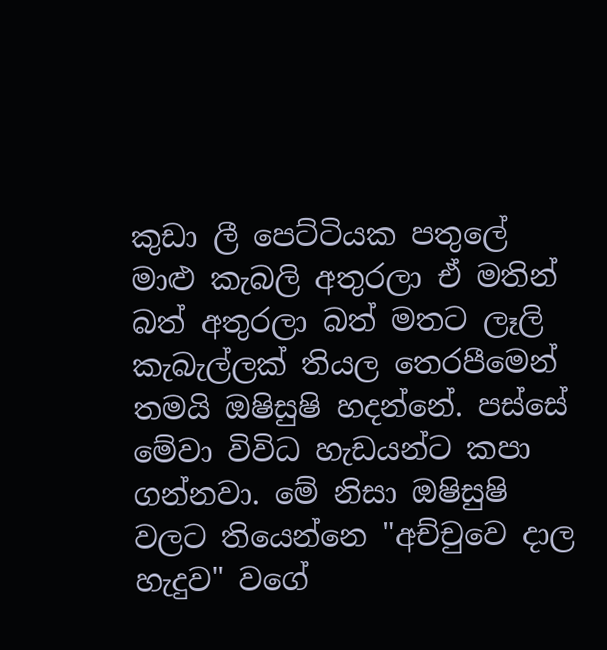කුඩා ලී පෙට්ටියක පතුලේ මාළු කැබලි අතුරලා ඒ මතින් බත් අතුරලා බත් මතට ලෑලි කැබැල්ලක් තියල තෙරපීමෙන් තමයි ඔෂිසුෂි හදන්නේ. පස්සේ මේවා විවිධ හැඩයන්ට කපා ගන්නවා. මේ නිසා ඔෂිසුෂි වලට තියෙන්නෙ "අච්චුවෙ දාල හැදුව" වගේ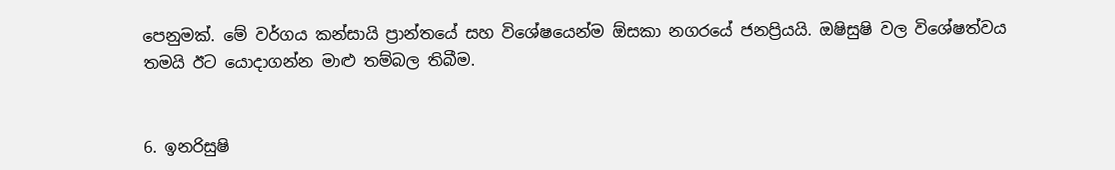පෙනුමක්. මේ වර්ගය කන්සායි ප්‍රාන්තයේ සහ විශේෂයෙන්ම ඕසකා නගරයේ ජනප්‍රියයි. ඔෂිසුෂි වල විශේෂත්වය තමයි ඊට යොදාගන්න මාළු තම්බල තිබීම.


6. ඉනරිසුෂි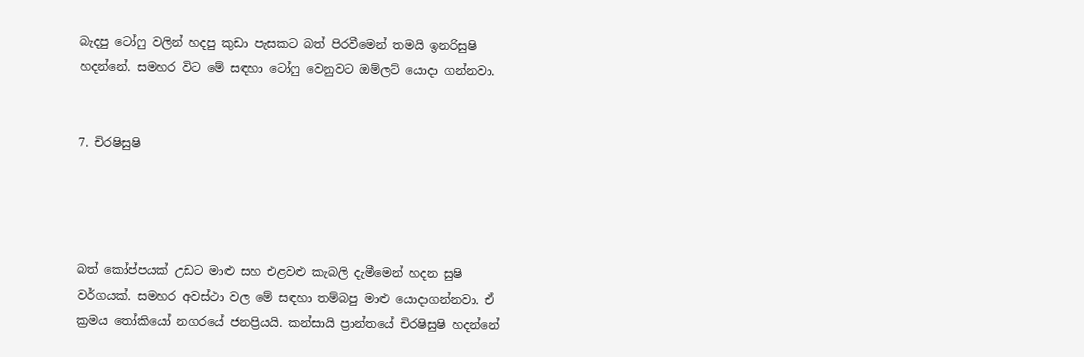බැදපු ටෝෆු වලින් හදපු කුඩා පැසකට බත් පිරවීමෙන් තමයි ඉනරිසුෂි හදන්නේ. සමහර විට මේ සඳහා ටෝෆු වෙනුවට ඔම්ලට් යොදා ගන්නවා.


7. චිරෂිසුෂි




බත් කෝප්පයක් උඩට මාළු සහ එළවළු කැබලි දැමීමෙන් හදන සුෂි වර්ගයක්. සමහර අවස්ථා වල මේ සඳහා තම්බපු මාළු යොදාගන්නවා. ඒ ක්‍රමය තෝකියෝ නගරයේ ජනප්‍රියයි. කන්සායි ප්‍රාන්තයේ චිරෂිසුෂි හදන්නේ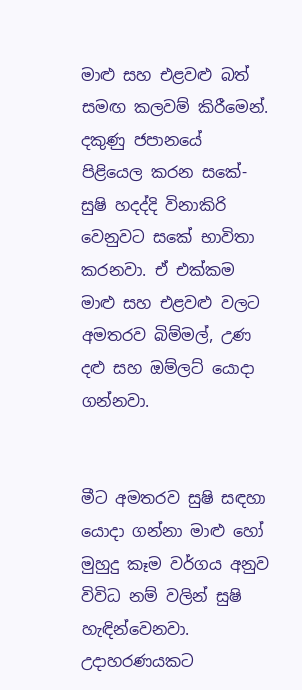මාළු සහ එළවළු බත් සමඟ කලවම් කිරීමෙන්. දකුණු ජපානයේ පිළියෙල කරන සකේ-සුෂි හදද්දි විනාකිරි වෙනුවට සකේ භාවිතා කරනවා. ඒ එක්කම මාළු සහ එළවළු වලට අමතරව බිම්මල්, උණ දළු සහ ඔම්ලට් යොදා ගන්නවා.


මීට අමතරව සුෂි සඳහා යොදා ගන්නා මාළු හෝ මුහුදු කෑම වර්ගය අනුව විවිධ නම් වලින් සුෂි හැඳින්වෙනවා. උදාහරණයකට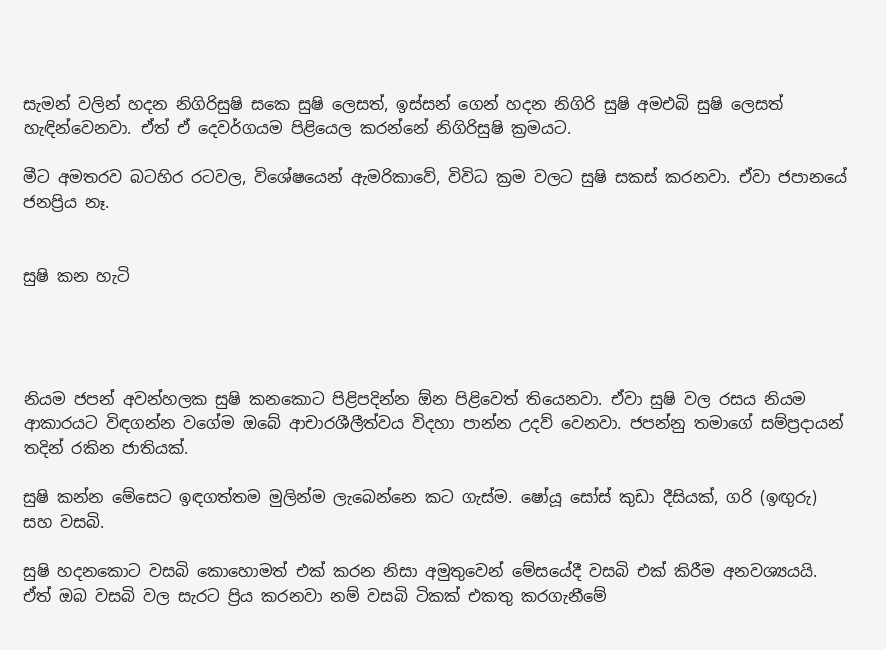සැමන් වලින් හදන නිගිරිසුෂි සකෙ සුෂි ලෙසත්, ඉස්සන් ගෙන් හදන නිගිරි සුෂි අමඑබි සුෂි ලෙසත් හැඳින්වෙනවා. ඒත් ඒ දෙවර්ගයම පිළියෙල කරන්නේ නිගිරිසුෂි ක්‍රමයට.

මීට අමතරව බටහිර රටවල, විශේෂයෙන් ඇමරිකාවේ, විවිධ ක්‍රම වලට සුෂි සකස් කරනවා. ඒවා ජපානයේ ජනප්‍රිය නෑ.


සුෂි කන හැටි




නියම ජපන් අවන්හලක සුෂි කනකොට පිළිපදින්න ඕන පිළිවෙත් තියෙනවා. ඒවා සුෂි වල රසය නියම ආකාරයට විඳගන්න වගේම ඔබේ ආචාරශීලීත්වය විදහා පාන්න උදව් වෙනවා. ජපන්නු තමාගේ සම්ප්‍රදායන් තදින් රකින ජාතියක්.

සුෂි කන්න මේසෙට ඉඳගත්තම මුලින්ම ලැබෙන්නෙ කට ගැස්ම. ෂෝයූ සෝස් කුඩා දීසියක්, ගරි (ඉඟුරු) සහ වසබි.

සුෂි හදනකොට වසබි කොහොමත් එක් කරන නිසා අමුතුවෙන් මේසයේදී වසබි එක් කිරීම අනවශ්‍යයයි. ඒත් ඔබ වසබි වල සැරට ප්‍රිය කරනවා නම් වසබි ටිකක් එකතු කරගැනීමේ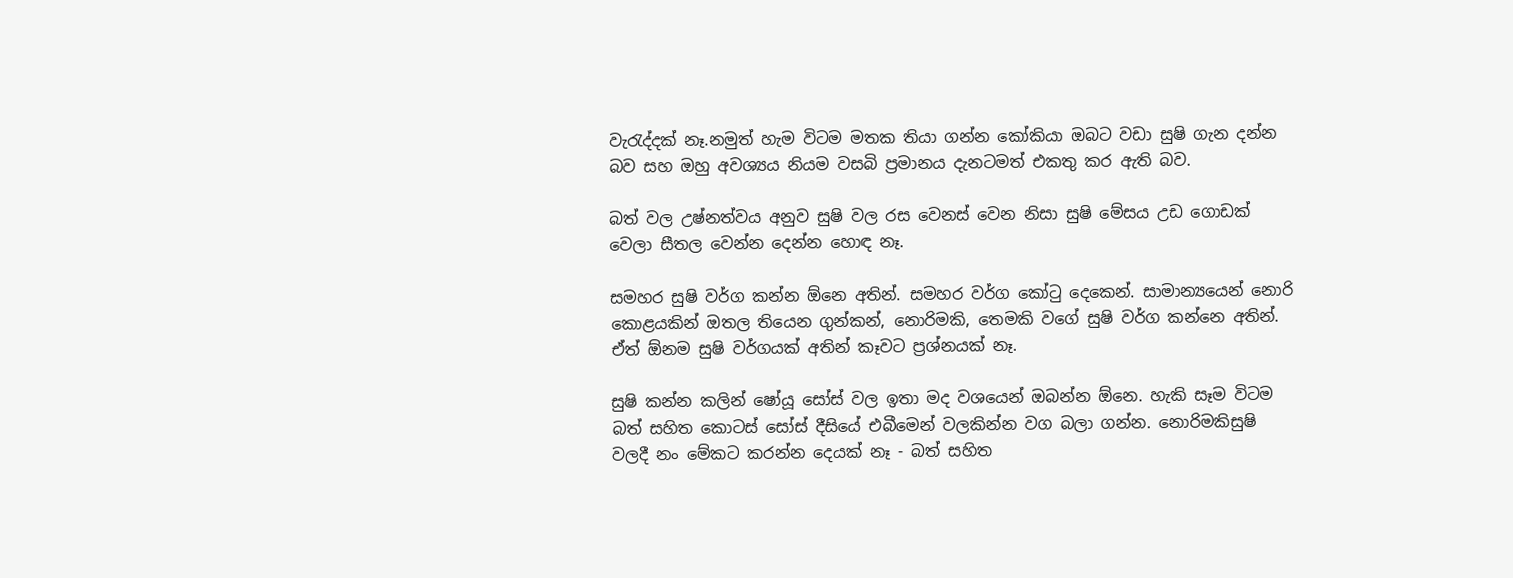වැරැද්දක් නෑ.නමුත් හැම විටම මතක තියා ගන්න කෝකියා ඔබට වඩා සුෂි ගැන දන්න බව සහ ඔහු අවශ්‍යය නියම වසබි ප්‍රමානය දැනටමත් එකතු කර ඇති බව.

බත් වල උෂ්නත්වය අනුව සුෂි වල රස වෙනස් වෙන නිසා සුෂි මේසය උඩ ගොඩක් වෙලා සීතල වෙන්න දෙන්න හොඳ නෑ.

සමහර සුෂි වර්ග කන්න ඕනෙ අතින්. සමහර වර්ග කෝටු දෙකෙන්. සාමාන්‍යයෙන් නොරි කොළයකින් ඔතල තියෙන ගුන්කන්, නොරිමකි, තෙමකි වගේ සුෂි වර්ග කන්නෙ අතින්.  ඒත් ඕනම සුෂි වර්ගයක් අතින් කෑවට ප්‍රශ්නයක් නෑ.

සුෂි කන්න කලින් ෂෝයූ සෝස් වල ඉතා මද වශයෙන් ඔබන්න ඕනෙ. හැකි සෑම විටම බත් සහිත කොටස් සෝස් දීසියේ එබීමෙන් වලකින්න වග බලා ගන්න. නොරිමකිසුෂි වලදී නං මේකට කරන්න දෙයක් නෑ - බත් සහිත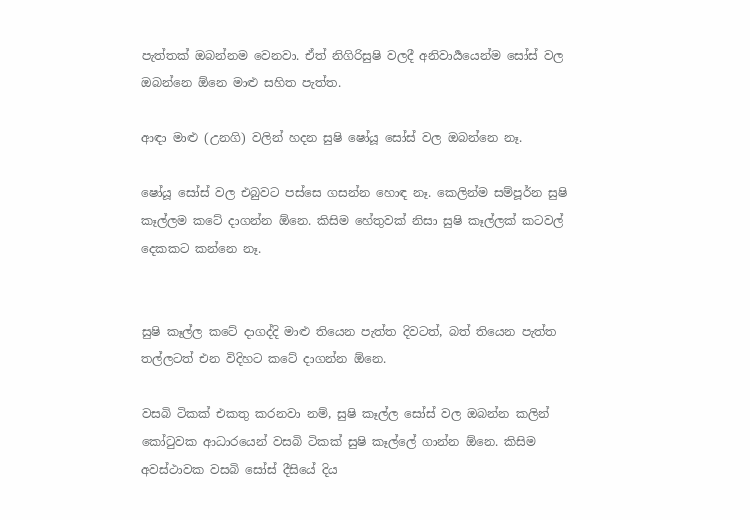පැත්තක් ඔබන්නම වෙනවා. ඒත් නිගිරිසුෂි වලදී අනිවාර්‍යයෙන්ම සෝස් වල ඔබන්නෙ ඕනෙ මාළු සහිත පැත්ත.

ආඳා මාළු (උනගි) වලින් හදන සුෂි ෂෝයූ සෝස් වල ඔබන්නෙ නෑ.

ෂෝයූ සෝස් වල එබුවට පස්සෙ ගසන්න හොඳ නෑ. කෙලින්ම සම්පූර්න සුෂි කෑල්ලම කටේ දාගන්න ඕනෙ. කිසිම හේතුවක් නිසා සුෂි කෑල්ලක් කටවල් දෙකකට කන්නෙ නෑ.


සුෂි කෑල්ල කටේ දාගද්දි මාළු තියෙන පැත්ත දිවටත්, බත් තියෙන පැත්ත තල්ලටත් එන විදිහට කටේ දාගන්න ඕනෙ.

වසබි ටිකක් එකතු කරනවා නම්, සුෂි කෑල්ල සෝස් වල ඔබන්න කලින් කෝටුවක ආධාරයෙන් වසබි ටිකක් සුෂි කෑල්ලේ ගාන්න ඕනෙ. කිසිම අවස්ථාවක වසබි සෝස් දීසියේ දිය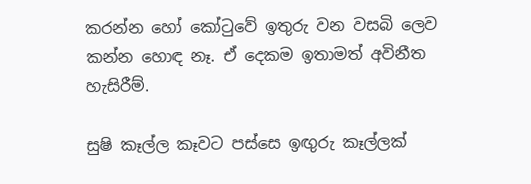කරන්න හෝ කෝටුවේ ඉතුරු වන වසබි ලෙව කන්න හොඳ නෑ. ඒ දෙකම ඉතාමත් අවිනීත හැසිරීම්.

සුෂි කෑල්ල කෑවට පස්සෙ ඉඟුරු කෑල්ලක්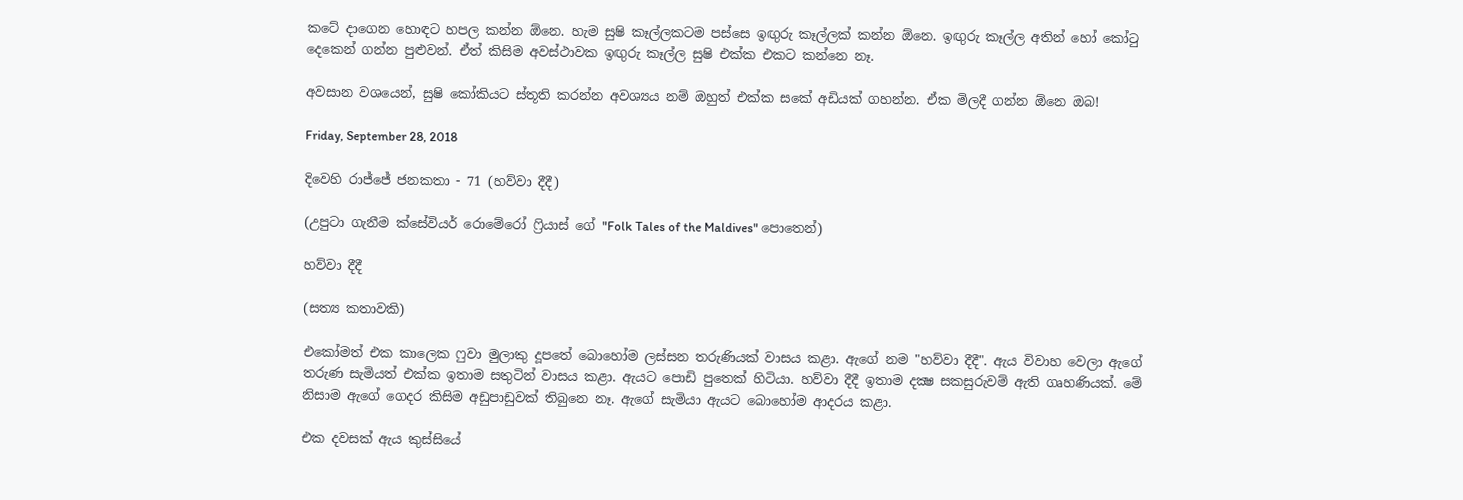කටේ දාගෙන හොඳට හපල කන්න ඕනෙ. හැම සුෂි කෑල්ලකටම පස්සෙ ඉඟුරු කෑල්ලක් කන්න ඕනෙ. ඉඟුරු කෑල්ල අතින් හෝ කෝටු දෙකෙන් ගන්න පුළුවන්. ඒත් කිසිම අවස්ථාවක ඉඟුරු කෑල්ල සුෂි එක්ක එකට කන්නෙ නෑ.

අවසාන වශයෙන්, සුෂි කෝකියට ස්තූති කරන්න අවශ්‍යය නම් ඔහුත් එක්ක සකේ අඩියක් ගහන්න. ඒක මිලදී ගන්න ඕනෙ ඔබ!

Friday, September 28, 2018

දිවෙහි රාජ්ජේ ජනකතා - 71 (හව්වා දීදී)

(උපුටා ගැනීම ක්සේවියර් රොමේරෝ ෆ්‍රියාස් ගේ "Folk Tales of the Maldives" පොතෙන්)

හව්වා දීදී

(සත්‍ය කතාවකි)

එකෝමත් එක කාලෙක ෆුවා මුලාකු දූපතේ බොහෝම ලස්සන තරුණියක් වාසය කළා. ඇගේ නම "හව්වා දීදී". ඇය විවාහ වෙලා ඇගේ තරුණ සැමියත් එක්ක ඉතාම සතුටින් වාසය කළා. ඇයට පොඩි පුතෙක් හිටියා. හව්වා දීදී ඉතාම දක්‍ෂ සකසුරුවම් ඇති ගෘහණියක්. මේ නිසාම ඇගේ ගෙදර කිසිම අඩුපාඩුවක් තිබුනෙ නෑ. ඇගේ සැමියා ඇයට බොහෝම ආදරය කළා.

එක දවසක් ඇය කුස්සියේ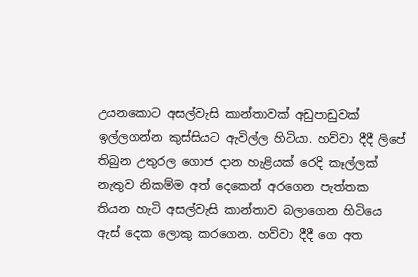උයනකොට අසල්වැසි කාන්තාවක් අඩුපාඩුවක් ඉල්ලගන්න කුස්සියට ඇවිල්ල හිටියා. හව්වා දීදී ලිපේ තිබුන උතුරල ගොජ දාන හැළියක් රෙදි කෑල්ලක් නැතුව නිකම්ම අත් දෙකෙන් අරගෙන පැත්තක තියන හැටි අසල්වැසි කාන්තාව බලාගෙන හිටියෙ ඇස් දෙක ලොකු කරගෙන. හව්වා දීදී ගෙ අත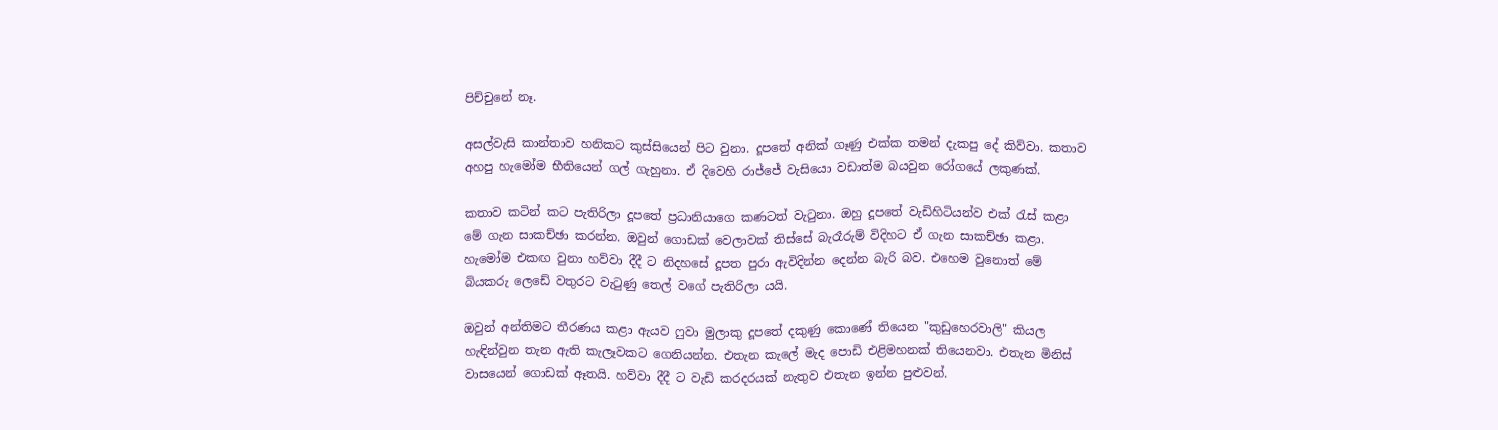පිච්චුනේ නෑ.

අසල්වැසි කාන්තාව හනිකට කුස්සියෙන් පිට වුනා. දූපතේ අනික් ගෑණු එක්ක තමන් දැකපු දේ කිව්වා. කතාව අහපු හැමෝම භීතියෙන් ගල් ගැහුනා. ඒ දිවෙහි රාජ්ජේ වැසියො වඩාත්ම බයවුන රෝගයේ ලකුණක්.

කතාව කටින් කට පැතිරිලා දූපතේ ප්‍රධානියාගෙ කණටත් වැටුනා. ඔහු දූපතේ වැඩිහිටියන්ව එක් රැස් කළා මේ ගැන සාකච්ඡා කරන්න. ඔවුන් ගොඩක් වෙලාවක් තිස්සේ බැරෑරුම් විදිහට ඒ ගැන සාකච්ඡා කළා. හැමෝම එකඟ වුනා හව්වා දීදී ට නිදහසේ දූපත පුරා ඇවිදින්න දෙන්න බැරි බව. එහෙම වුනොත් මේ බියකරු ලෙඩේ වතුරට වැටුණු තෙල් වගේ පැතිරිලා යයි.

ඔවුන් අන්තිමට තීරණය කළා ඇයව ෆුවා මුලාකු දූපතේ දකුණු කොණේ තියෙන "කුඩුහෙරවාලි" කියල හැඳින්වුන තැන ඇති කැලෑවකට ගෙනියන්න. එතැන කැලේ මැද පොඩි එළිමහනක් තියෙනවා. එතැන මිනිස් වාසයෙන් ගොඩක් ඈතයි. හව්වා දීදී ට වැඩි කරදරයක් නැතුව එතැන ඉන්න පුළුවන්.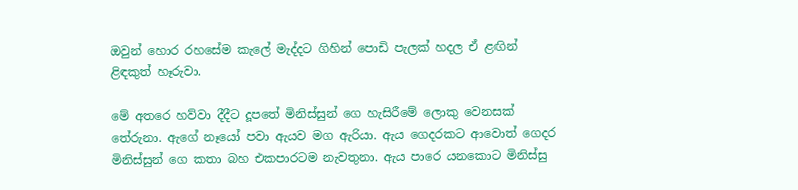ඔවුන් හොර රහසේම කැලේ මැද්දට ගිහින් පොඩි පැලක් හදල ඒ ළඟින් ළිඳකුත් හෑරුවා.

මේ අතරෙ හව්වා දීදීට දූපතේ මිනිස්සුන් ගෙ හැසිරීමේ ලොකු වෙනසක් තේරුනා. ඇගේ නෑයෝ පවා ඇයව මග ඇරියා. ඇය ගෙදරකට ආවොත් ගෙදර මිනිස්සුන් ගෙ කතා බහ එකපාරටම නැවතුනා. ඇය පාරෙ යනකොට මිනිස්සු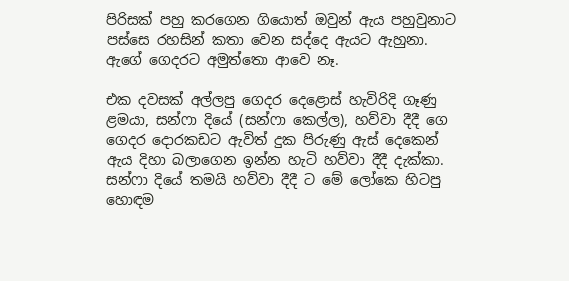පිරිසක් පහු කරගෙන ගියොත් ඔවුන් ඇය පහුවුනාට පස්සෙ රහසින් කතා වෙන සද්දෙ ඇයට ඇහුනා. ඇගේ ගෙදරට අමුත්තො ආවෙ නෑ.

එක දවසක් අල්ලපු ගෙදර දෙළොස් හැවිරිදි ගෑණු ළමයා, සන්ෆා දියේ (සන්ෆා කෙල්ල), හව්වා දීදී ගෙ ගෙදර දොරකඩට ඇවිත් දුක පිරුණු ඇස් දෙකෙන් ඇය දිහා බලාගෙන ඉන්න හැටි හව්වා දීදී දැක්කා. සන්ෆා දියේ තමයි හව්වා දීදී ට මේ ලෝකෙ හිටපු හොඳම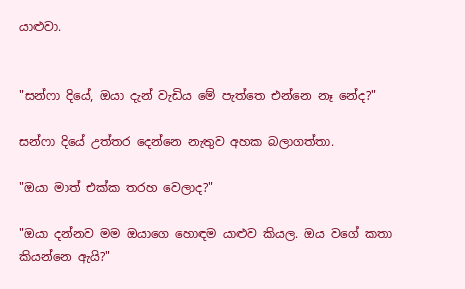යාළුවා.


"සන්ෆා දියේ, ඔයා දැන් වැඩිය මේ පැත්තෙ එන්නෙ නෑ නේද?"

සන්ෆා දියේ උත්තර දෙන්නෙ නැතුව අහක බලාගත්තා.

"ඔයා මාත් එක්ක තරහ වෙලාද?"

"ඔයා දන්නව මම ඔයාගෙ හොඳම යාළුව කියල. ඔය වගේ කතා කියන්නෙ ඇයි?"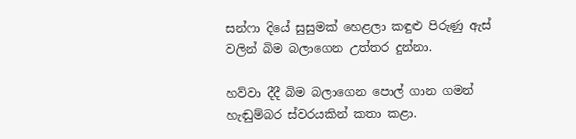සන්ෆා දියේ සුසුමක් හෙළලා කඳුළු පිරුණු ඇස් වලින් බිම බලාගෙන උත්තර දුන්නා.

හව්වා දීදී බිම බලාගෙන පොල් ගාන ගමන් හැඬුම්බර ස්වරයකින් කතා කළා.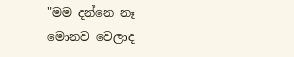"මම දන්නෙ නෑ මොනව වෙලාද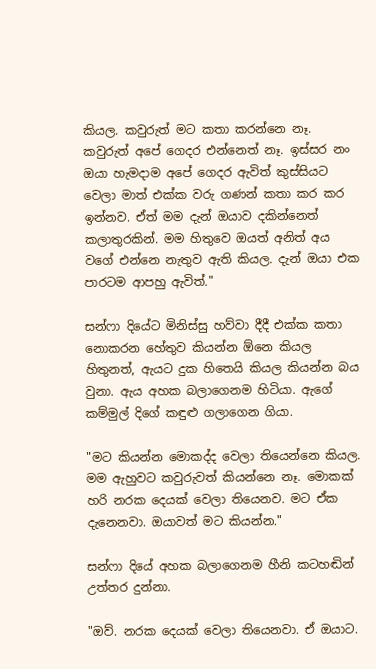කියල. කවුරුත් මට කතා කරන්නෙ නෑ. කවුරුත් අපේ ගෙදර එන්නෙත් නෑ. ඉස්සර නං ඔයා හැමදාම අපේ ගෙදර ඇවිත් කුස්සියට වෙලා මාත් එක්ක වරු ගණන් කතා කර කර ඉන්නව. ඒත් මම දැන් ඔයාව දකින්නෙත් කලාතුරකින්. මම හිතුවෙ ඔයත් අනිත් අය වගේ එන්නෙ නැතුව ඇති කියල. දැන් ඔයා එක පාරටම ආපහු ඇවිත්."

සන්ෆා දියේට මිනිස්සු හව්වා දීදී එක්ක කතා නොකරන හේතුව කියන්න ඕනෙ කියල හිතුනත්, ඇයට දුක හිතෙයි කියල කියන්න බය වුනා. ඇය අහක බලාගෙනම හිටියා. ඇගේ කම්මුල් දිගේ කඳුළු ගලාගෙන ගියා.

"මට කියන්න මොකද්ද වෙලා තියෙන්නෙ කියල. මම ඇහුවට කවුරුවත් කියන්නෙ නෑ. මොකක් හරි නරක දෙයක් වෙලා තියෙනව. මට ඒක දැනෙනවා. ඔයාවත් මට කියන්න."

සන්ෆා දියේ අහක බලාගෙනම හීනි කටහඬින් උත්තර දුන්නා.

"ඔව්. නරක දෙයක් වෙලා තියෙනවා. ඒ ඔයාට.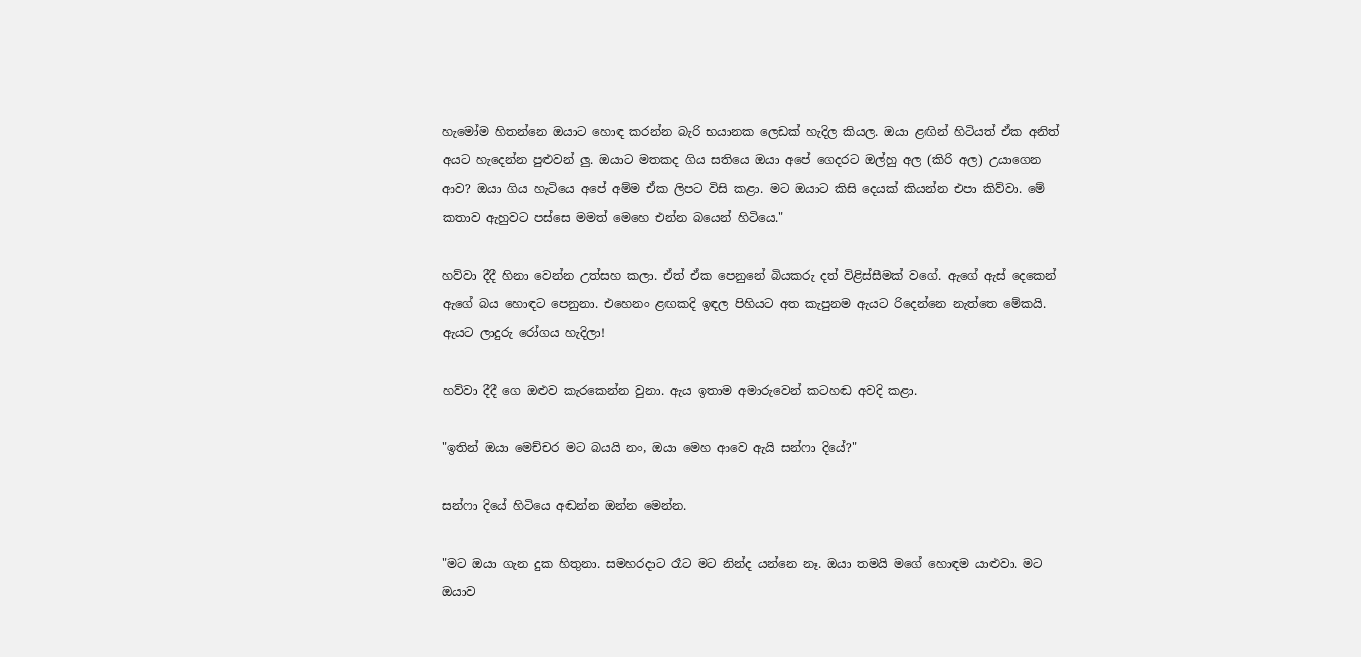හැමෝම හිතන්නෙ ඔයාට හොඳ කරන්න බැරි භයානක ලෙඩක් හැදිල කියල. ඔයා ළඟින් හිටියත් ඒක අනිත් අයට හැදෙන්න පුළුවන් ලු. ඔයාට මතකද ගිය සතියෙ ඔයා අපේ ගෙදරට ඔල්හු අල (කිරි අල) උයාගෙන ආව? ඔයා ගිය හැටියෙ අපේ අම්ම ඒක ලිපට විසි කළා. මට ඔයාට කිසි දෙයක් කියන්න එපා කිව්වා. මේ කතාව ඇහුවට පස්සෙ මමත් මෙහෙ එන්න බයෙන් හිටියෙ."

හව්වා දීදී හිනා වෙන්න උත්සහ කලා. ඒත් ඒක පෙනුනේ බියකරු දත් විළිස්සීමක් වගේ. ඇගේ ඇස් දෙකෙන් ඇගේ බය හොඳට පෙනුනා. එහෙනං ළඟකදි ඉඳල පිහියට අත කැපුනම ඇයට රිදෙන්නෙ නැත්තෙ මේකයි. ඇයට ලාදුරු රෝගය හැදිලා!

හව්වා දීදී ගෙ ඔළුව කැරකෙන්න වුනා. ඇය ඉතාම අමාරුවෙන් කටහඬ අවදි කළා.

"ඉතින් ඔයා මෙච්චර මට බයයි නං, ඔයා මෙහ ආවෙ ඇයි සන්ෆා දියේ?"

සන්ෆා දියේ හිටියෙ අඬන්න ඔන්න මෙන්න.

"මට ඔයා ගැන දුක හිතුනා. සමහරදාට රෑට මට නින්ද යන්නෙ නෑ. ඔයා තමයි මගේ හොඳම යාළුවා. මට ඔයාව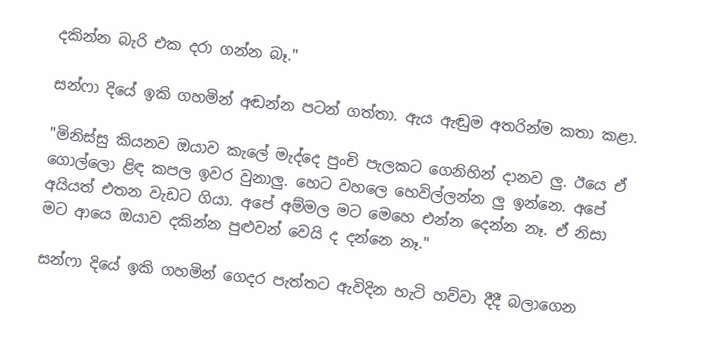දකින්න බැරි එක දරා ගන්න බෑ."

සන්ෆා දියේ ඉකි ගහමින් අඬන්න පටන් ගත්තා. ඇය ඇඬුම අතරින්ම කතා කළා.

"මිනිස්සු කියනව ඔයාව කැලේ මැද්දෙ පුංචි පැලකට ගෙනිහින් දානව ලු. ඊයෙ ඒ ගොල්ලො ළිඳ කපල ඉවර වුනාලු. හෙට වහලෙ හෙවිල්ලන්න ලු ඉන්නෙ. අපේ අයියත් එතන වැඩට ගියා. අපේ අම්මල මට මෙහෙ එන්න දෙන්න නෑ. ඒ නිසා මට ආයෙ ඔයාව දකින්න පුළුවන් වෙයි ද දන්නෙ නෑ."

සන්ෆා දියේ ඉකි ගහමින් ගෙදර පැත්තට ඇවිදින හැටි හව්වා දීදී බලාගෙන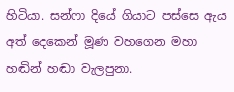හිටියා. සන්ෆා දියේ ගියාට පස්සෙ ඇය අත් දෙකෙන් මූණ වහගෙන මහා හඬින් හඬා වැලපුනා.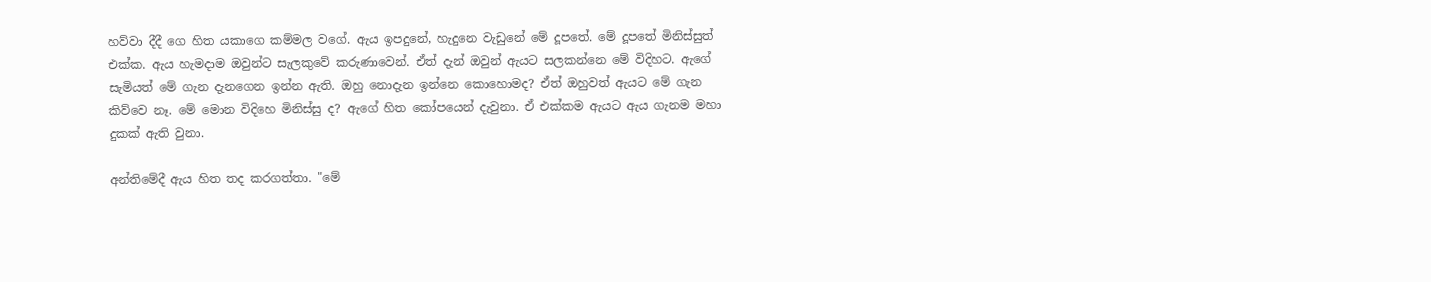හව්වා දීදී ගෙ හිත යකාගෙ කම්මල වගේ. ඇය ඉපදුනේ, හැදුනෙ වැඩුනේ මේ දූපතේ. මේ දූපතේ මිනිස්සුත් එක්ක. ඇය හැමදාම ඔවුන්ට සැලකුවේ කරුණාවෙන්. ඒත් දැන් ඔවුන් ඇයට සලකන්නෙ මේ විදිහට. ඇගේ සැමියත් මේ ගැන දැනගෙන ඉන්න ඇති. ඔහු නොදැන ඉන්නෙ කොහොමද? ඒත් ඔහුවත් ඇයට මේ ගැන කිව්වෙ නෑ. මේ මොන විදිහෙ මිනිස්සු ද? ඇගේ හිත කෝපයෙන් දැවුනා. ඒ එක්කම ඇයට ඇය ගැනම මහා දුකක් ඇති වුනා.

අන්තිමේදී ඇය හිත තද කරගත්තා. "මේ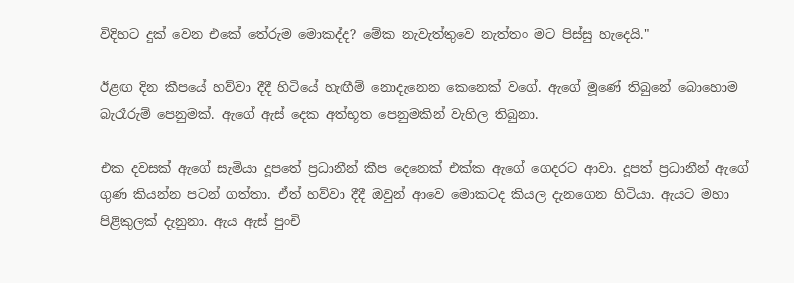විදිහට දුක් වෙන එකේ තේරුම මොකද්ද? මේක නැවැත්තුවෙ නැත්තං මට පිස්සු හැදෙයි."

ඊළඟ දින කීපයේ හව්වා දීදී හිටියේ හැඟීම් නොදැනෙන කෙනෙක් වගේ. ඇගේ මූණේ තිබුනේ බොහොම බැරෑරුම් පෙනුමක්. ඇගේ ඇස් දෙක අත්භූත පෙනුමකින් වැහිල තිබුනා.

එක දවසක් ඇගේ සැමියා දූපතේ ප්‍රධානීන් කීප දෙනෙක් එක්ක ඇගේ ගෙදරට ආවා. දූපත් ප්‍රධානීන් ඇගේ ගුණ කියන්න පටන් ගත්තා. ඒත් හව්වා දීදී ඔවුන් ආවෙ මොකටද කියල දැනගෙන හිටියා. ඇයට මහා පිළිකුලක් දැනුනා. ඇය ඇස් පුංචි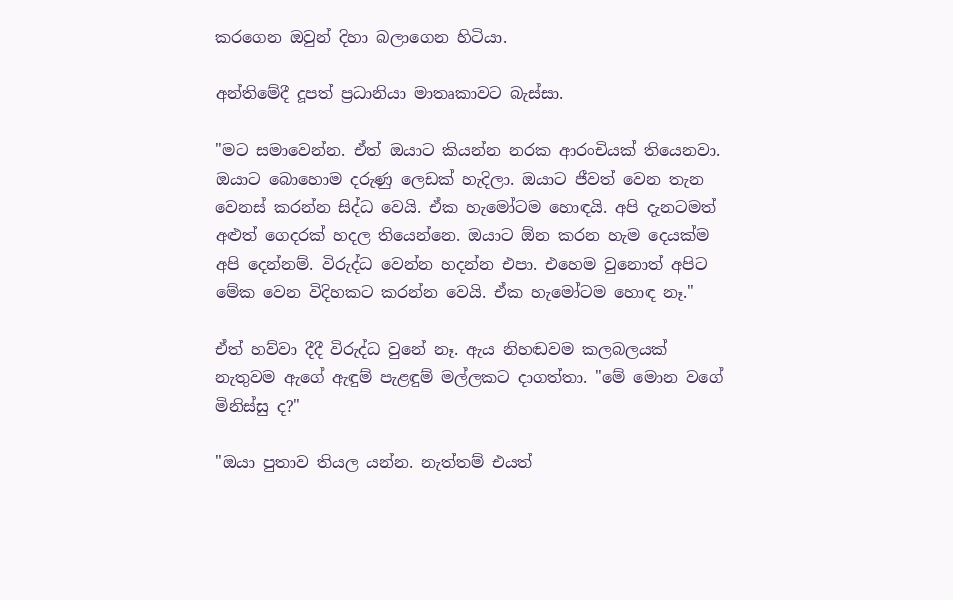කරගෙන ඔවුන් දිහා බලාගෙන හිටියා.

අන්තිමේදී දූපත් ප්‍රධානියා මාතෘකාවට බැස්සා.

"මට සමාවෙන්න. ඒත් ඔයාට කියන්න නරක ආරංචියක් තියෙනවා. ඔයාට බොහොම දරුණු ලෙඩක් හැදිලා. ඔයාට ජීවත් වෙන තැන වෙනස් කරන්න සිද්ධ වෙයි. ඒක හැමෝටම හොඳයි. අපි දැනටමත් අළුත් ගෙදරක් හදල තියෙන්නෙ. ඔයාට ඕන කරන හැම දෙයක්ම අපි දෙන්නම්. විරුද්ධ වෙන්න හදන්න එපා. එහෙම වුනොත් අපිට මේක වෙන විදිහකට කරන්න වෙයි. ඒක හැමෝටම හොඳ නෑ."

ඒත් හව්වා දීදී විරුද්ධ වුනේ නෑ. ඇය නිහඬවම කලබලයක් නැතුවම ඇගේ ඇඳුම් පැළඳුම් මල්ලකට දාගත්තා. "මේ මොන වගේ මිනිස්සු ද?"

"ඔයා පුතාව තියල යන්න. නැත්තම් එයත්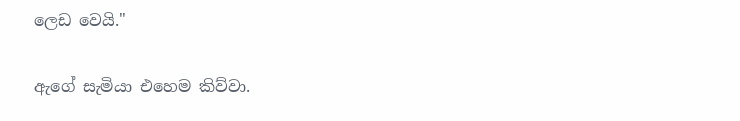ලෙඩ වෙයි."

ඇගේ සැමියා එහෙම කිව්වා.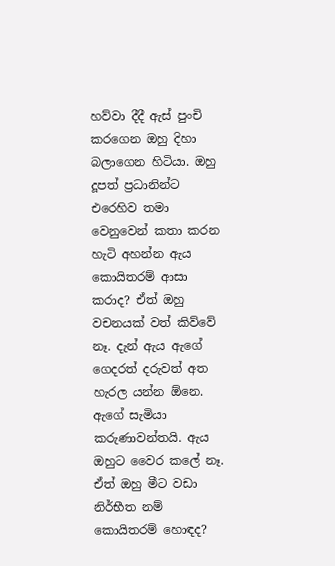හව්වා දීදී ඇස් පුංචි කරගෙන ඔහු දිහා බලාගෙන හිටියා. ඔහු දූපත් ප්‍රධානින්ට එරෙහිව තමා වෙනුවෙන් කතා කරන හැටි අහන්න ඇය කොයිතරම් ආසා කරාද? ඒත් ඔහු වචනයක් වත් කිව්වේ නෑ. දැන් ඇය ඇගේ ගෙදරත් දරුවත් අත හැරල යන්න ඕනෙ. ඇගේ සැමියා කරුණාවන්තයි. ඇය ඔහුට වෛර කලේ නෑ. ඒත් ඔහු මීට වඩා නිර්භීත නම් කොයිතරම් හොඳද?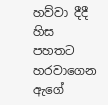හව්වා දීදී හිස පහතට හරවාගෙන ඇගේ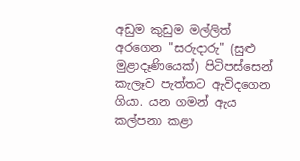අඩුම කුඩුම මල්ලිත් අරගෙන "සරුදාරු" (සුළු මුළාදෑණියෙක්) පිටිපස්සෙන් කැලෑව පැත්තට ඇවිදගෙන ගියා. යන ගමන් ඇය කල්පනා කළා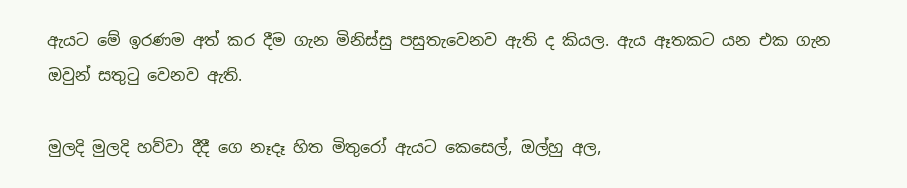ඇයට මේ ඉරණම අත් කර දීම ගැන මිනිස්සු පසුතැවෙනව ඇති ද කියල. ඇය ඈතකට යන එක ගැන ඔවුන් සතුටු වෙනව ඇති.

මුලදි මුලදි හව්වා දීදී ගෙ නෑදෑ හිත මිතුරෝ ඇයට කෙසෙල්, ඔල්හු අල,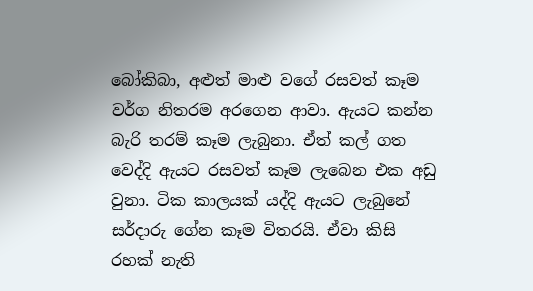බෝකිබා, අළුත් මාළු වගේ රසවත් කෑම වර්ග නිතරම අරගෙන ආවා. ඇයට කන්න බැරි තරම් කෑම ලැබුනා. ඒත් කල් ගත වෙද්දි ඇයට රසවත් කෑම ලැබෙන එක අඩු වුනා. ටික කාලයක් යද්දි ඇයට ලැබුනේ සර්දාරු ගේන කෑම විතරයි. ඒවා කිසි රහක් නැති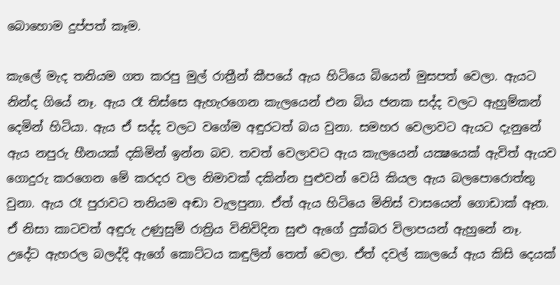බොහොම දුප්පත් කෑම.

කැලේ මැද තනියම ගත කරපු මුල් රාත්‍රීන් කීපයේ ඇය හිටියෙ බියෙන් මුසපත් වෙලා. ඇයට නින්ද ගියේ නෑ. ඇය රෑ තිස්සෙ ඇහැරගෙන කැලයෙන් එන බිය ජනක සද්ද වලට ඇහුම්කන් දෙමින් හිටියා. ඇය ඒ සද්ද වලට වගේම අඳුරටත් බය වුනා. සමහර වෙලාවට ඇයට දැනුනේ ඇය නපුරු හීනයක් දකිමින් ඉන්න බව. තවත් වෙලාවට ඇය කැලයෙන් යක්‍ෂයෙක් ඇවිත් ඇයව ගොදුරු කරගෙන මේ කරදර වල නිමාවක් දකින්න පුළුවන් වෙයි කියල ඇය බලපොරොත්තු වුනා. ඇය රෑ පුරාවට තනියම අඬා වැලපුනා. ඒත් ඇය හිටියෙ මිනිස් වාසයෙන් ගොඩාක් ඈත. ඒ නිසා කාටවත් අඳුරු උණුසුම් රාත්‍රිය විනිවිදින සුළු ඇගේ දුක්බර විලාපයන් ඇහුනේ නෑ. උදේට ඇහරල බලද්දි ඇගේ කොට්ටය කඳුලින් තෙත් වෙලා. ඒත් දවල් කාලයේ ඇය කිසි දෙයක්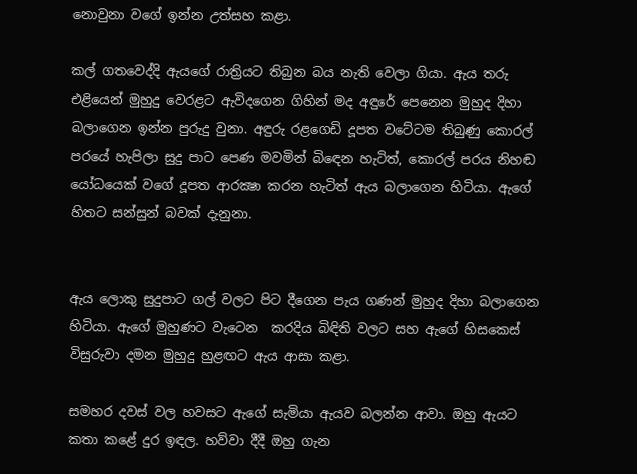නොවුනා වගේ ඉන්න උත්සහ කළා.

කල් ගතවෙද්දි ඇයගේ රාත්‍රියට තිබුන බය නැති වෙලා ගියා. ඇය තරු එළියෙන් මුහුදු වෙරළට ඇවිදගෙන ගිහින් මද අඳුරේ පෙනෙන මුහුද දිහා බලාගෙන ඉන්න පුරුදු වුනා. අඳුරු රළගෙඩි දූපත වටේටම තිබුණු කොරල් පරයේ හැපිලා සුදු පාට පෙණ මවමින් බිඳෙන හැටිත්, කොරල් පරය නිහඬ යෝධයෙක් වගේ දූපත ආරක්‍ෂා කරන හැටිත් ඇය බලාගෙන හිටියා. ඇගේ හිතට සන්සුන් බවක් දැනුනා.


ඇය ලොකු සුදුපාට ගල් වලට පිට දීගෙන පැය ගණන් මුහුද දිහා බලාගෙන හිටියා. ඇගේ මුහුණට වැටෙන  කරදිය බිඳිති වලට සහ ඇගේ හිසකෙස් විසුරුවා දමන මුහුදු හුළඟට ඇය ආසා කළා.

සමහර දවස් වල හවසට ඇගේ සැමියා ඇයව බලන්න ආවා. ඔහු ඇයට කතා කළේ දුර ඉඳල. හව්වා දීදී ඔහු ගැන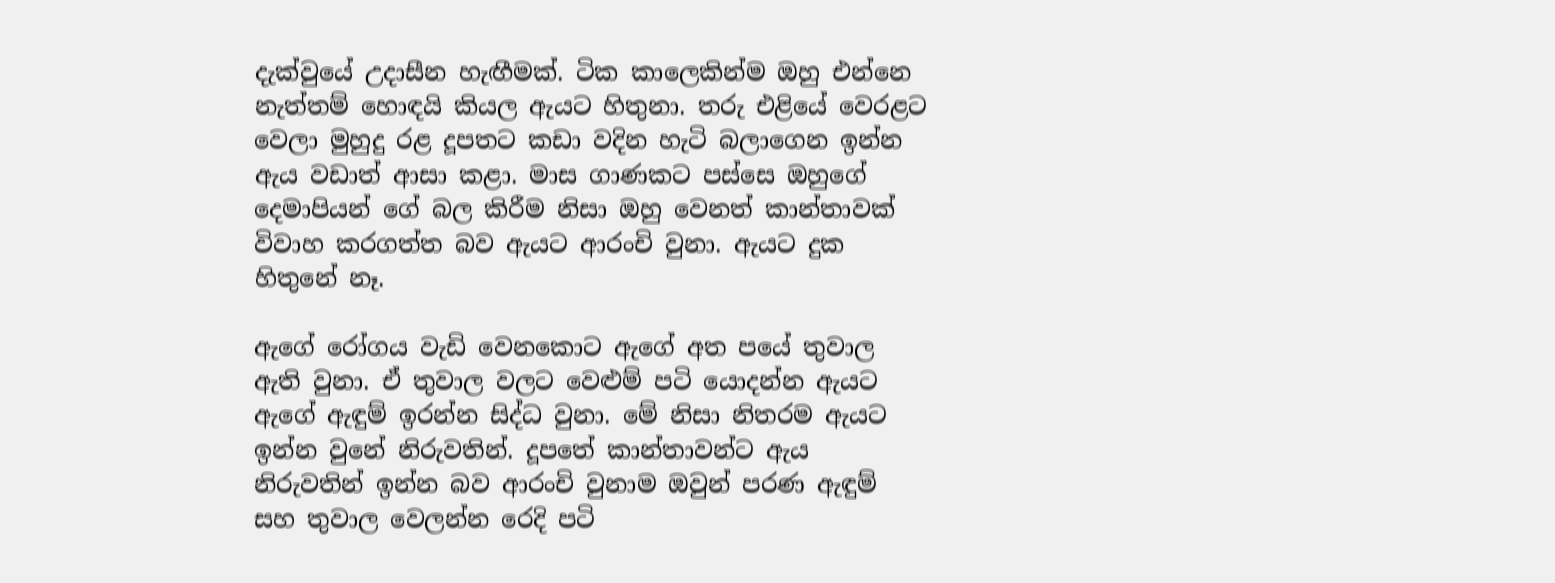දැක්වුයේ උදාසීන හැඟීමක්. ටික කාලෙකින්ම ඔහු එන්නෙ නැත්තම් හොඳයි කියල ඇයට හිතුනා. තරු එළියේ වෙරළට වෙලා මුහුදු රළ දූපතට කඩා වදින හැටි බලාගෙන ඉන්න ඇය වඩාත් ආසා කළා. මාස ගාණකට පස්සෙ ඔහුගේ දෙමාපියන් ගේ බල කිරීම නිසා ඔහු වෙනත් කාන්තාවක් විවාහ කරගත්ත බව ඇයට ආරංචි වුනා. ඇයට දුක හිතුනේ නෑ.

ඇගේ රෝගය වැඩි වෙනකොට ඇගේ අත පයේ තුවාල ඇති වුනා. ඒ තුවාල වලට වෙළුම් පටි යොදන්න ඇයට ඇගේ ඇඳුම් ඉරන්න සිද්ධ වුනා. මේ නිසා නිතරම ඇයට ඉන්න වුනේ නිරුවතින්. දූපතේ කාන්තාවන්ට ඇය නිරුවතින් ඉන්න බව ආරංචි වුනාම ඔවුන් පරණ ඇඳුම් සහ තුවාල වෙලන්න රෙදි පටි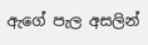ඇගේ පැල අසලින්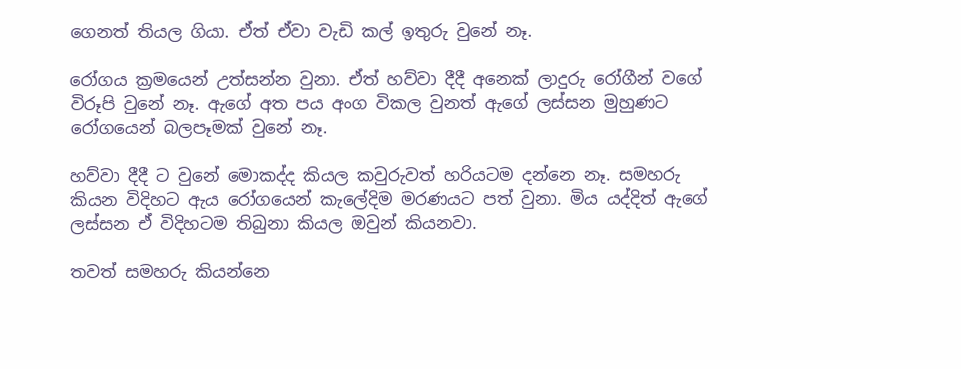ගෙනත් තියල ගියා. ඒත් ඒවා වැඩි කල් ඉතුරු වුනේ නෑ.

රෝගය ක්‍රමයෙන් උත්සන්න වුනා. ඒත් හව්වා දීදී අනෙක් ලාදුරු රෝගීන් වගේ විරූපි වුනේ නෑ. ඇගේ අත පය අංග විකල වුනත් ඇගේ ලස්සන මුහුණට රෝගයෙන් බලපෑමක් වුනේ නෑ.

හව්වා දීදී ට වුනේ මොකද්ද කියල කවුරුවත් හරියටම දන්නෙ නෑ. සමහරු කියන විදිහට ඇය රෝගයෙන් කැලේදිම මරණයට පත් වුනා. මිය යද්දිත් ඇගේ ලස්සන ඒ විදිහටම තිබුනා කියල ඔවුන් කියනවා.

තවත් සමහරු කියන්නෙ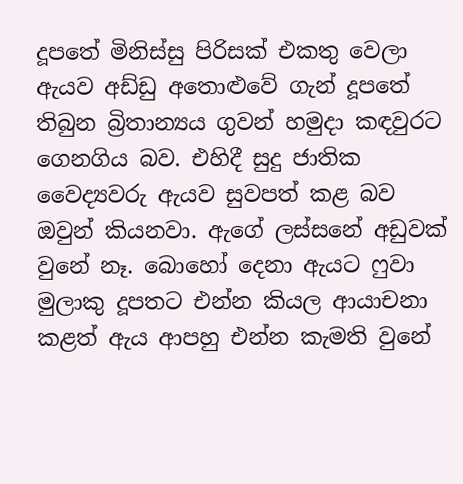දූපතේ මිනිස්සු පිරිසක් එකතු වෙලා ඇයව අඩ්ඩු අතොළුවේ ගැන් දූපතේ තිබුන බ්‍රිතාන්‍යය ගුවන් හමුදා කඳවුරට ගෙනගිය බව. එහිදී සුදු ජාතික වෛද්‍යවරු ඇයව සුවපත් කළ බව ඔවුන් කියනවා. ඇගේ ලස්සනේ අඩුවක් වුනේ නෑ. බොහෝ දෙනා ඇයට ෆුවා මුලාකු දූපතට එන්න කියල ආයාචනා කළත් ඇය ආපහු එන්න කැමති වුනේ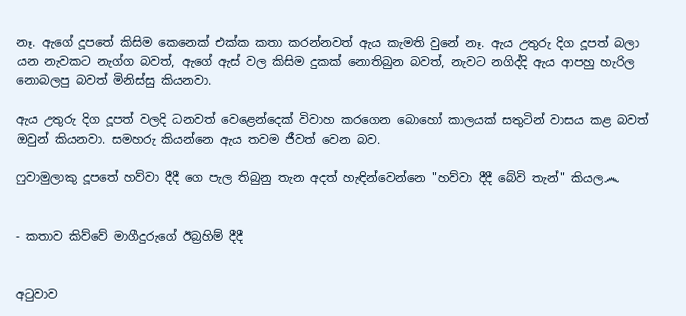නෑ. ඇගේ දූපතේ කිසිම කෙනෙක් එක්ක කතා කරන්නවත් ඇය කැමති වුනේ නෑ. ඇය උතුරු දිග දූපත් බලා යන නැවකට නැග්ග බවත්, ඇගේ ඇස් වල කිසිම දුකක් නොතිබුන බවත්, නැවට නගිද්දි ඇය ආපහු හැරිල නොබලපු බවත් මිනිස්සු කියනවා.

ඇය උතුරු දිග දූපත් වලදි ධනවත් වෙළෙන්දෙක් විවාහ කරගෙන බොහෝ කාලයක් සතුටින් වාසය කළ බවත් ඔවුන් කියනවා. සමහරු කියන්නෙ ඇය තවම ජීවත් වෙන බව.

ෆුවාමුලාකු දූපතේ හව්වා දීදී ගෙ පැල තිබුනු තැන අදත් හැඳින්වෙන්නෙ "හව්වා දීදී බේවි තැන්" කියල෴


- කතාව කිව්වේ මාගීදුරුගේ ඊබ්‍රහිම් දීදී


අටුවාව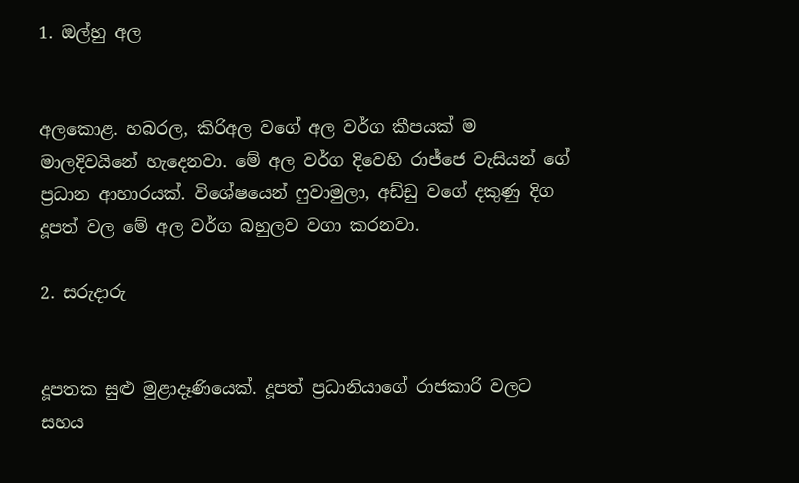1. ඔල්හු අල


අලකොළ. හබරල, කිරිඅල වගේ අල වර්ග කීපයක් ම මාලදිවයිනේ හැදෙනවා. මේ අල වර්ග දිවෙහි රාජ්ජෙ වැසියන් ගේ ප්‍රධාන ආහාරයක්. විශේෂයෙන් ෆුවාමුලා, අඩ්ඩු වගේ දකුණු දිග දූපත් වල මේ අල වර්ග බහුලව වගා කරනවා.

2. සරුදාරු


දූපතක සුළු මුළාදෑණියෙක්. දූපත් ප්‍රධානියාගේ රාජකාරි වලට සහය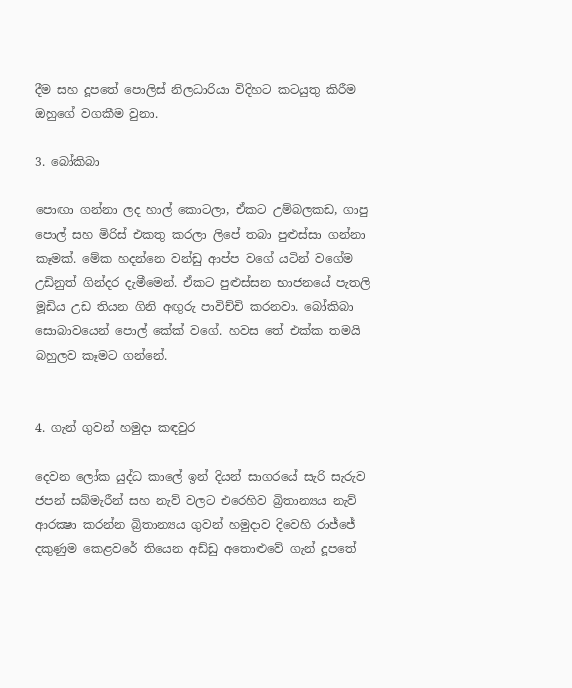දීම සහ දූපතේ පොලිස් නිලධාරියා විදිහට කටයුතු කිරීම ඔහුගේ වගකීම වුනා.

3. බෝකිබා

පොඟා ගන්නා ලද හාල් කොටලා, ඒකට උම්බලකඩ, ගාපු පොල් සහ මිරිස් එකතු කරලා ලිපේ තබා පුළුස්සා ගන්නා කෑමක්. මේක හදන්නෙ වන්ඩු ආප්ප වගේ යටින් වගේම උඩිනුත් ගින්දර දැමීමෙන්. ඒකට පුළුස්සන භාජනයේ පැතලි මූඩිය උඩ තියන ගිනි අඟුරු පාවිච්චි කරනවා. බෝකිබා සොබාවයෙන් පොල් කේක් වගේ. හවස තේ එක්ක තමයි බහුලව කෑමට ගන්නේ.


4. ගැන් ගුවන් හමුදා කඳවුර

දෙවන ලෝක යුද්ධ කාලේ ඉන් දියන් සාගරයේ සැරි සැරුව ජපන් සබ්මැරීන් සහ නැව් වලට එරෙහිව බ්‍රිතාන්‍යය නැව් ආරක්‍ෂා කරන්න බ්‍රිතාන්‍යය ගුවන් හමුදාව දිවෙහි රාජ්ජේ දකුණුම කෙළවරේ තියෙන අඩ්ඩු අතොළුවේ ගැන් දූපතේ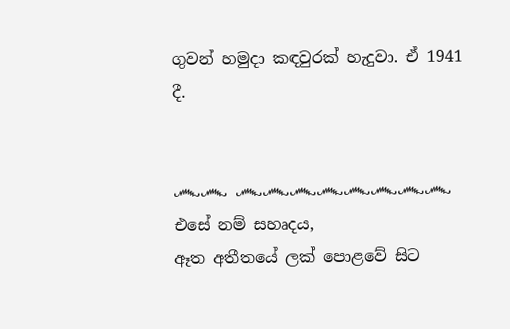ගුවන් හමුදා කඳවුරක් හැදුවා. ඒ 1941 දී.


෴෴ ෴෴෴෴෴෴෴෴
එසේ නම් සහෘදය,
ඈත අතීතයේ ලක් පොළවේ සිට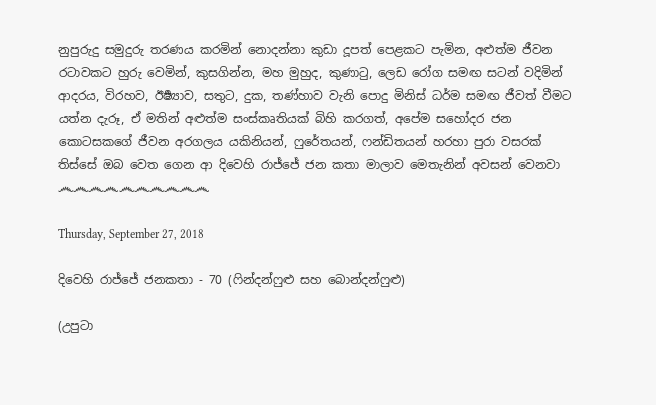නුපුරුදු සමුදුරු තරණය කරමින් නොදන්නා කුඩා දූපත් පෙළකට පැමින, අළුත්ම ජීවන රටාවකට හුරු වෙමින්, කුසගින්න, මහ මුහුද, කුණාටු, ලෙඩ රෝග සමඟ සටන් වදිමින් ආදරය, විරහව, ඊර්‍ෂ්‍යාව, සතුට, දුක, තණ්හාව වැනි පොදු මිනිස් ධර්ම සමඟ ජීවත් වීමට යත්න දැරූ, ඒ මතින් අළුත්ම සංස්කෘතියක් බිහි කරගත්, අපේම සහෝදර ජන කොටසකගේ ජීවන අරගලය යකිනියන්, ෆුරේතයන්, ෆන්ඩිතයන් හරහා පුරා වසරක් තිස්සේ ඔබ වෙත ගෙන ආ දිවෙහි රාජ්ජේ ජන කතා මාලාව මෙතැනින් අවසන් වෙනවා
෴෴෴෴෴෴෴෴෴෴

Thursday, September 27, 2018

දිවෙහි රාජ්ජේ ජනකතා - 70 (ෆින්දන්ෆුළු සහ බොන්දන්ෆුළු)

(උපුටා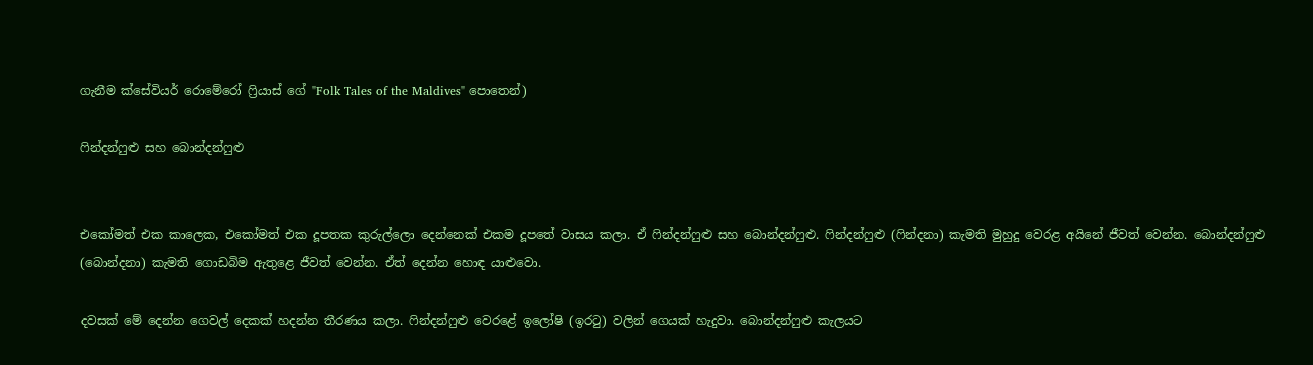ගැනීම ක්සේවියර් රොමේරෝ ෆ්‍රියාස් ගේ "Folk Tales of the Maldives" පොතෙන්)

ෆින්දන්ෆුළු සහ බොන්දන්ෆුළු


එකෝමත් එක කාලෙක, එකෝමත් එක දූපතක කුරුල්ලො දෙන්නෙක් එකම දූපතේ වාසය කලා. ඒ ෆින්දන්ෆුළු සහ බොන්දන්ෆුළු. ෆින්දන්ෆුළු (ෆින්දනා) කැමති මුහුදු වෙරළ අයිනේ ජීවත් වෙන්න. බොන්දන්ෆුළු (බොන්දනා) කැමති ගොඩබිම ඇතුළෙ ජීවත් වෙන්න. ඒත් දෙන්න හොඳ යාළුවො.

දවසක් මේ දෙන්න ගෙවල් දෙකක් හදන්න තීරණය කලා. ෆින්දන්ෆුළු වෙරළේ ඉලෝෂි (ඉරටු) වලින් ගෙයක් හැදුවා. බොන්දන්ෆුළු කැලයට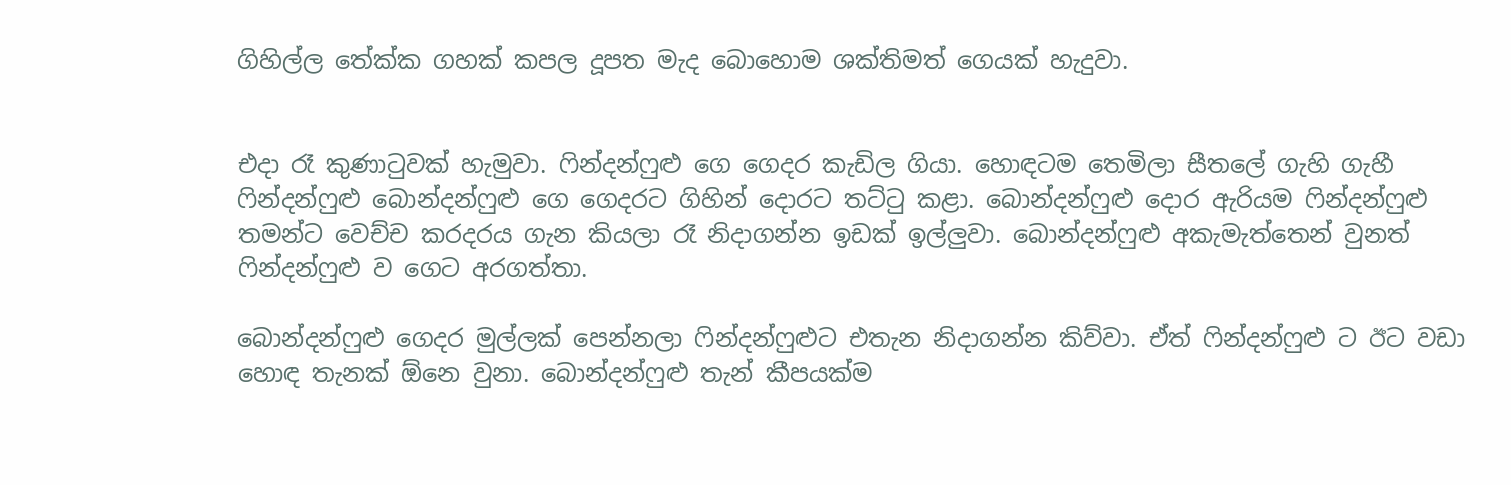ගිහිල්ල තේක්ක ගහක් කපල දූපත මැද බොහොම ශක්තිමත් ගෙයක් හැදුවා.


එදා රෑ කුණාටුවක් හැමුවා. ෆින්දන්ෆුළු ගෙ ගෙදර කැඩිල ගියා. හොඳටම තෙමිලා සීතලේ ගැහි ගැහී ෆින්දන්ෆුළු බොන්දන්ෆුළු ගෙ ගෙදරට ගිහින් දොරට තට්ටු කළා. බොන්දන්ෆුළු දොර ඇරියම ෆින්දන්ෆුළු තමන්ට වෙච්ච කරදරය ගැන කියලා රෑ නිදාගන්න ඉඩක් ඉල්ලුවා. බොන්දන්ෆුළු අකැමැත්තෙන් වුනත් ෆින්දන්ෆුළු ව ගෙට අරගත්තා.

බොන්දන්ෆුළු ගෙදර මුල්ලක් පෙන්නලා ෆින්දන්ෆුළුට එතැන නිදාගන්න කිව්වා. ඒත් ෆින්දන්ෆුළු ට ඊට වඩා හොඳ තැනක් ඕනෙ වුනා. බොන්දන්ෆුළු තැන් කීපයක්ම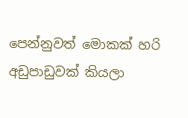පෙන්නුවත් මොකක් හරි අඩුපාඩුවක් කියලා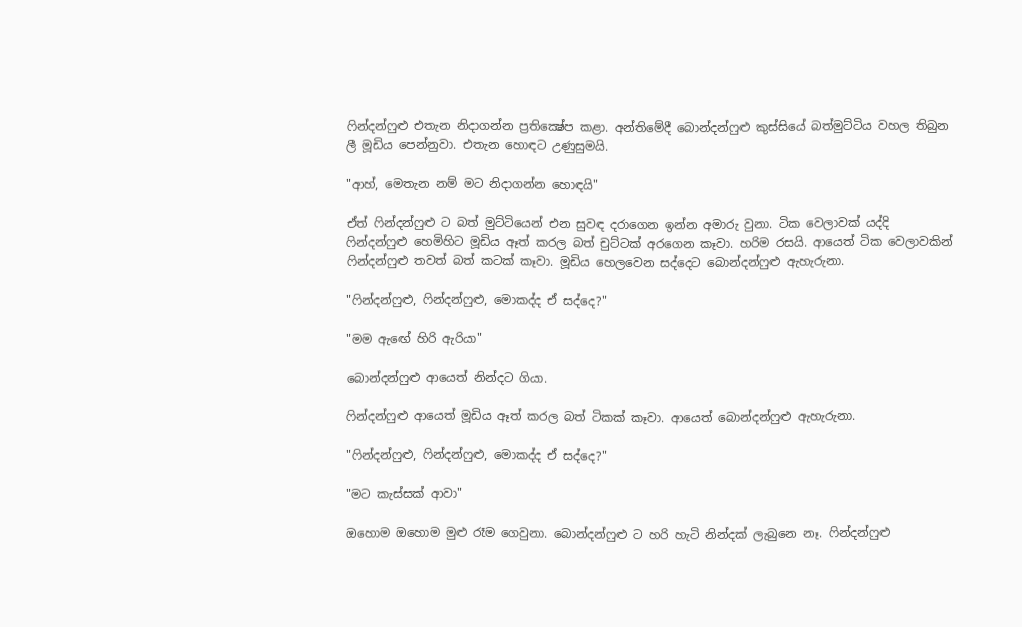ෆින්දන්ෆුළු එතැන නිදාගන්න ප්‍රතික්‍ෂේප කළා. අන්තිමේදී බොන්දන්ෆුළු කුස්සියේ බත්මුට්ටිය වහල තිබුන ලී මූඩිය පෙන්නුවා. එතැන හොඳට උණුසුමයි.

"ආහ්, මෙතැන නම් මට නිදාගන්න හොඳයි"

ඒත් ෆින්දන්ෆුළු ට බත් මුට්ටියෙන් එන සුවඳ දරාගෙන ඉන්න අමාරු වුනා. ටික වෙලාවක් යද්දි ෆින්දන්ෆුළු හෙමිහිට මූඩිය ඈත් කරල බත් චුට්ටක් අරගෙන කෑවා. හරිම රසයි. ආයෙත් ටික වෙලාවකින් ෆින්දන්ෆුළු තවත් බත් කටක් කෑවා. මූඩිය හෙලවෙන සද්දෙට බොන්දන්ෆුළු ඇහැරුනා.

"ෆින්දන්ෆුළු, ෆින්දන්ෆුළු, මොකද්ද ඒ සද්දෙ?"

"මම ඇඟේ හිරි ඇරියා"

බොන්දන්ෆුළු ආයෙත් නින්දට ගියා.

ෆින්දන්ෆුළු ආයෙත් මූඩිය ඈත් කරල බත් ටිකක් කෑවා. ආයෙත් බොන්දන්ෆුළු ඇහැරුනා.

"ෆින්දන්ෆුළු, ෆින්දන්ෆුළු, මොකද්ද ඒ සද්දෙ?"

"මට කැස්සක් ආවා"

ඔහොම ඔහොම මුළු රෑම ගෙවුනා. බොන්දන්ෆුළු ට හරි හැටි නින්දක් ලැබුනෙ නෑ. ෆින්දන්ෆුළු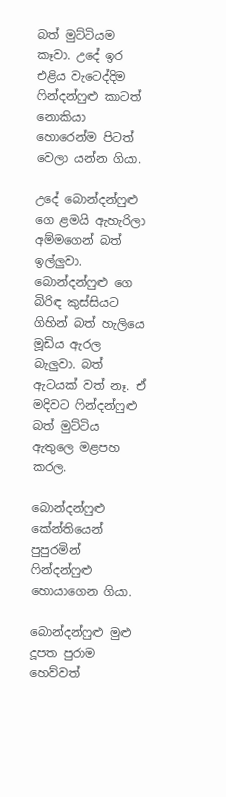බත් මුට්ටියම කෑවා. උදේ ඉර එළිය වැටෙද්දිම ෆින්දන්ෆුළු කාටත් නොකියා හොරෙන්ම පිටත් වෙලා යන්න ගියා.

උදේ බොන්දන්ෆුළු ගෙ ළමයි ඇහැරිලා අම්මගෙන් බත් ඉල්ලුවා. බොන්දන්ෆුළු ගෙ බිරිඳ කුස්සියට ගිහින් බත් හැලියෙ මූඩිය ඇරල බැලුවා. බත් ඇටයක් වත් නෑ. ඒ මදිවට ෆින්දන්ෆුළු බත් මුට්ටිය ඇතුලෙ මළපහ කරල.

බොන්දන්ෆුළු කේන්තියෙන් පුපුරමින් ෆින්දන්ෆුළු හොයාගෙන ගියා.

බොන්දන්ෆුළු මුළු දූපත පුරාම හෙව්වත්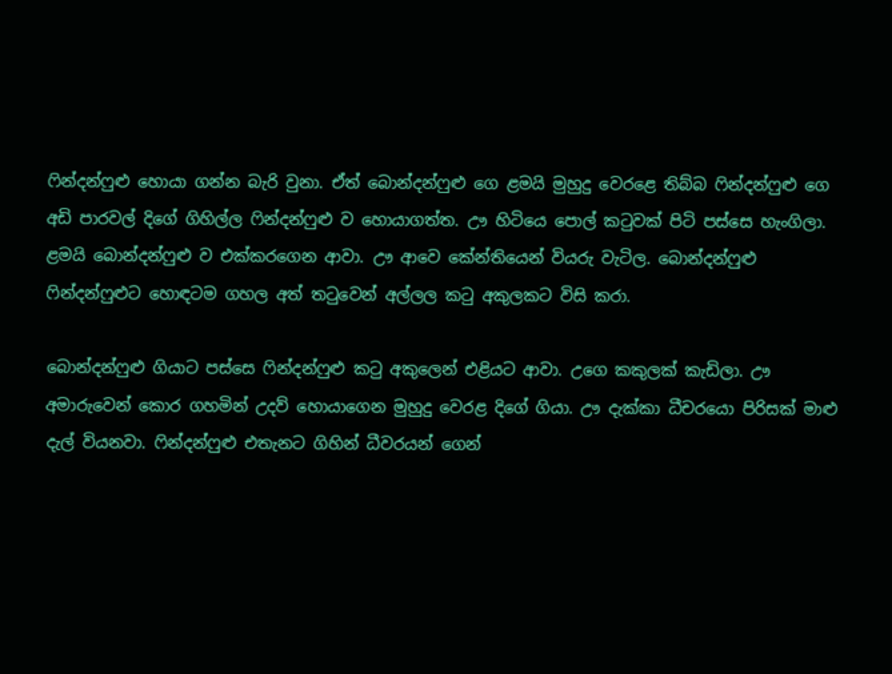ෆින්දන්ෆුළු හොයා ගන්න බැරි වුනා. ඒත් බොන්දන්ෆුළු ගෙ ළමයි මුහුදු වෙරළෙ තිබ්බ ෆින්දන්ෆුළු ගෙ අඩි පාරවල් දිගේ ගිහිල්ල ෆින්දන්ෆුළු ව හොයාගත්ත. ඌ හිටියෙ පොල් කටුවක් පිටි පස්සෙ හැංගිලා. ළමයි බොන්දන්ෆුළු ව එක්කරගෙන ආවා. ඌ ආවෙ කේන්තියෙන් වියරු වැටිල. බොන්දන්ෆුළු ෆින්දන්ෆුළුට හොඳටම ගහල අත් තටුවෙන් අල්ලල කටු අකුලකට විසි කරා.

බොන්දන්ෆුළු ගියාට පස්සෙ ෆින්දන්ෆුළු කටු අකුලෙන් එළියට ආවා. උගෙ කකුලක් කැඩිලා. ඌ අමාරුවෙන් කොර ගහමින් උදව් හොයාගෙන මුහුදු වෙරළ දිගේ ගියා. ඌ දැක්කා ධීචරයො පිරිසක් මාළු දැල් වියනවා. ෆින්දන්ෆුළු එතැනට ගිහින් ධීවරයන් ගෙන්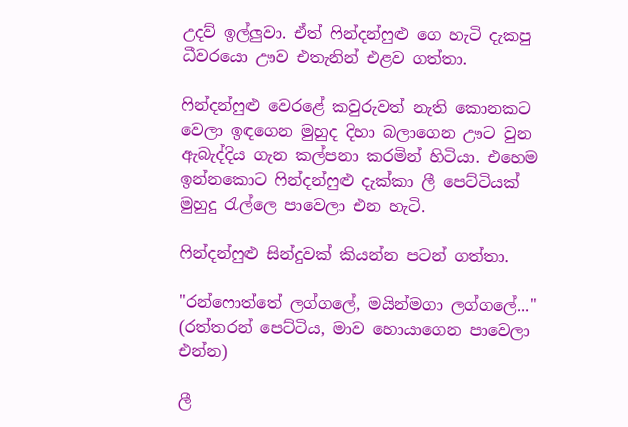උදව් ඉල්ලුවා. ඒත් ෆින්දන්ෆුළු ගෙ හැටි දැකපු ධීවරයො ඌව එතැනින් එළව ගත්තා.

ෆින්දන්ෆුළු වෙරළේ කවුරුවත් නැති කොනකට වෙලා ඉඳගෙන මුහුද දිහා බලාගෙන ඌට වුන ඇබැද්දිය ගැන කල්පනා කරමින් හිටියා. එහෙම ඉන්නකොට ෆින්දන්ෆුළු දැක්කා ලී පෙට්ටියක් මුහුදු රැල්ලෙ පාවෙලා එන හැටි.

ෆින්දන්ෆුළු සින්දුවක් කියන්න පටන් ගත්තා.

"රන්ෆොත්තේ ලග්ගලේ, මයින්මගා ලග්ගලේ..."
(රත්තරන් පෙට්ටිය, මාව හොයාගෙන පාවෙලා එන්න)

ලී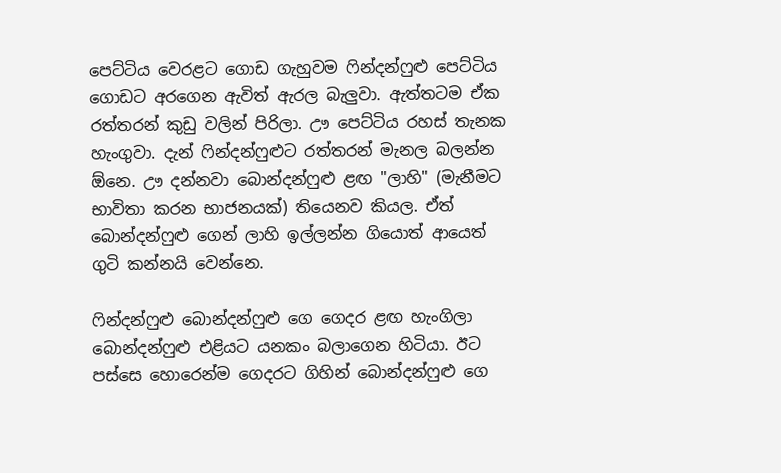පෙට්ටිය වෙරළට ගොඩ ගැහුවම ෆින්දන්ෆුළු පෙට්ටිය ගොඩට අරගෙන ඇවිත් ඇරල බැලුවා. ඇත්තටම ඒක රත්තරන් කුඩු වලින් පිරිලා. ඌ පෙට්ටිය රහස් තැනක හැංගුවා. දැන් ෆින්දන්ෆුළුට රත්තරන් මැනල බලන්න ඕනෙ. ඌ දන්නවා බොන්දන්ෆුළු ළඟ "ලාහි" (මැනීමට භාවිතා කරන භාජනයක්) තියෙනව කියල. ඒත් බොන්දන්ෆුළු ගෙන් ලාහි ඉල්ලන්න ගියොත් ආයෙත් ගුටි කන්නයි වෙන්නෙ.

ෆින්දන්ෆුළු බොන්දන්ෆුළු ගෙ ගෙදර ළඟ හැංගිලා බොන්දන්ෆුළු එළියට යනකං බලාගෙන හිටියා. ඊට පස්සෙ හොරෙන්ම ගෙදරට ගිහින් බොන්දන්ෆුළු ගෙ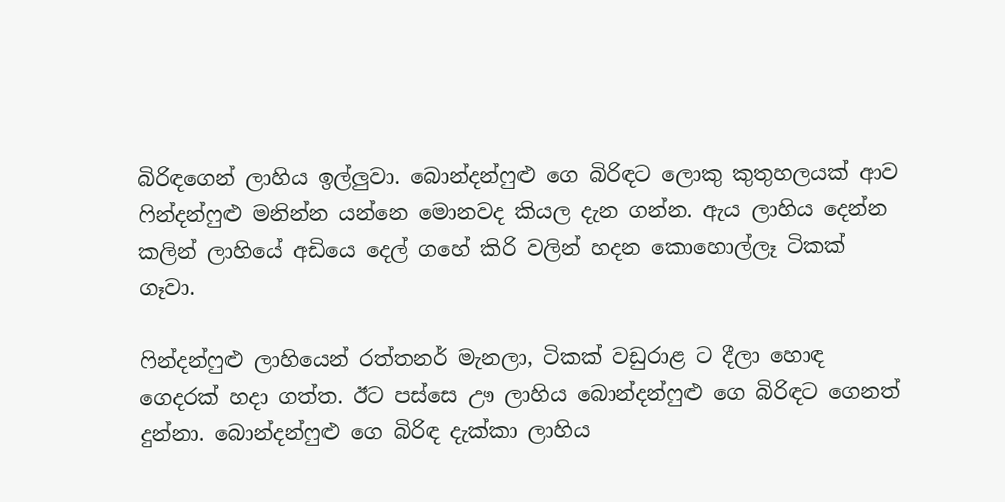බිරිඳගෙන් ලාහිය ඉල්ලුවා. බොන්දන්ෆුළු ගෙ බිරිඳට ලොකු කුතුහලයක් ආව ෆින්දන්ෆුළු මනින්න යන්නෙ මොනවද කියල දැන ගන්න. ඇය ලාහිය දෙන්න කලින් ලාහියේ අඩියෙ දෙල් ගහේ කිරි වලින් හදන කොහොල්ලෑ ටිකක් ගෑවා.

ෆින්දන්ෆුළු ලාහියෙන් රත්තනර් මැනලා, ටිකක් වඩුරාළ ට දීලා හොඳ ගෙදරක් හදා ගත්ත. ඊට පස්සෙ ඌ ලාහිය බොන්දන්ෆුළු ගෙ බිරිඳට ගෙනත් දුන්නා. බොන්දන්ෆුළු ගෙ බිරිඳ දැක්කා ලාහිය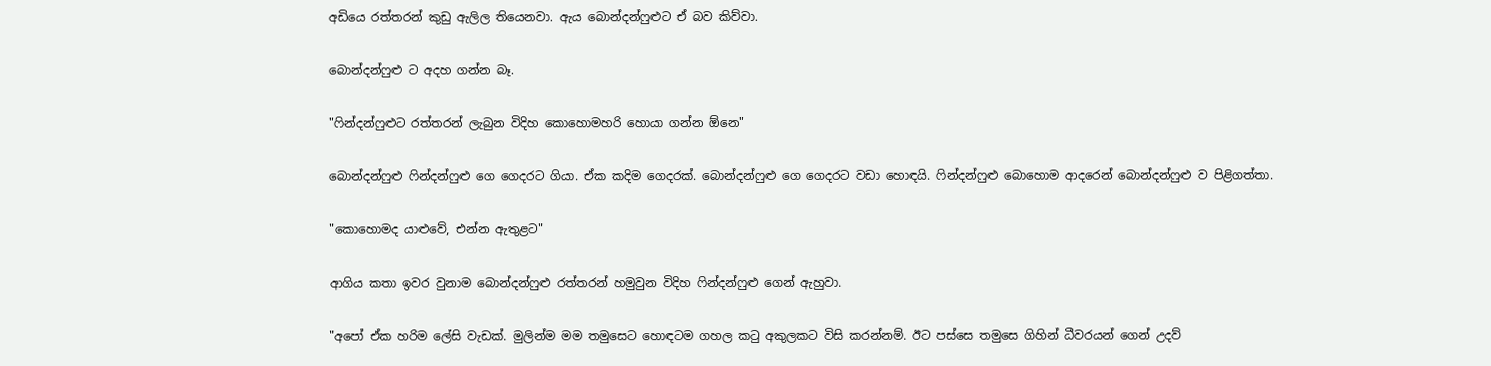අඩියෙ රත්තරන් කුඩු ඇලිල තියෙනවා. ඇය බොන්දන්ෆුළුට ඒ බව කිව්වා.

බොන්දන්ෆුළු ට අදහ ගන්න බෑ.

"ෆින්දන්ෆුළුට රත්තරන් ලැබුන විදිහ කොහොමහරි හොයා ගන්න ඕනෙ"

බොන්දන්ෆුළු ෆින්දන්ෆුළු ගෙ ගෙදරට ගියා. ඒක කදිම ගෙදරක්. බොන්දන්ෆුළු ගෙ ගෙදරට වඩා හොඳයි. ෆින්දන්ෆුළු බොහොම ආදරෙන් බොන්දන්ෆුළු ව පිළිගත්තා.

"කොහොමද යාළුවේ, එන්න ඇතුළට"

ආගිය කතා ඉවර වුනාම බොන්දන්ෆුළු රත්තරන් හමුවුන විදිහ ෆින්දන්ෆුළු ගෙන් ඇහුවා.

"අපෝ ඒක හරිම ලේසි වැඩක්. මුලින්ම මම තමුසෙට හොඳටම ගහල කටු අකුලකට විසි කරන්නම්. ඊට පස්සෙ තමුසෙ ගිහින් ධීවරයන් ගෙන් උදව්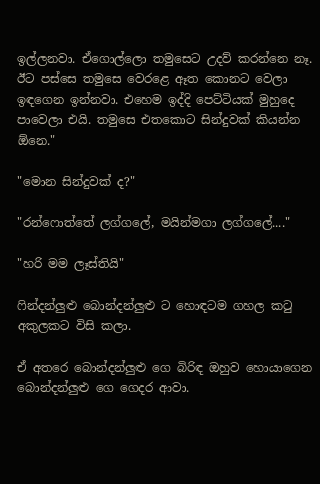ඉල්ලනවා. ඒගොල්ලො තමුසෙට උදව් කරන්නෙ නෑ. ඊට පස්සෙ තමුසෙ වෙරළෙ ඈත කොනට වෙලා ඉඳගෙන ඉන්නවා. එහෙම ඉද්දි පෙට්ටියක් මුහුදෙ පාවෙලා එයි. තමුසෙ එතකොට සින්දුවක් කියන්න ඕනෙ."

"මොන සින්දුවක් ද?"

"රන්ෆොත්තේ ලග්ගලේ, මයින්මගා ලග්ගලේ...."

"හරි මම ලෑස්තියි"

ෆින්දන්ලුළු බොන්දන්ලුළු ට හොඳටම ගහල කටු අකුලකට විසි කලා.

ඒ අතරෙ බොන්දන්ලුළු ගෙ බිරිඳ ඔහුව හොයාගෙන බොන්දන්ලුළු ගෙ ගෙදර ආවා.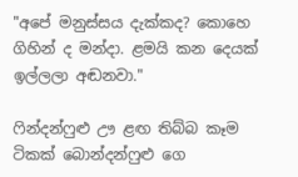"අපේ මනුස්සය දැක්කද? කොහෙ ගිහින් ද මන්දා. ළමයි කන දෙයක් ඉල්ලලා අඬනවා."

ෆින්දන්ෆුළු ඌ ළඟ තිබ්බ කෑම ටිකක් බොන්දන්ෆුළු ගෙ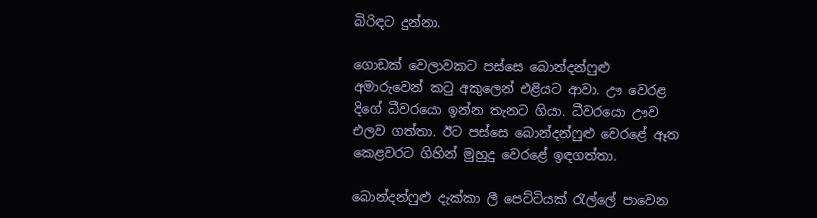බිරිඳට දුන්නා.

ගොඩක් වෙලාවකට පස්සෙ බොන්දන්ෆුළු අමාරුවෙන් කටු අකුලෙන් එළියට ආවා. ඌ වෙරළ දිගේ ධීවරයො ඉන්න තැනට ගියා. ධීවරයො ඌව එලව ගත්තා. ඊට පස්සෙ බොන්දන්ෆුළු වෙරළේ ඈත කෙළවරට ගිහින් මුහුදු වෙරළේ ඉඳගත්තා.

බොන්දන්ෆුළු දැක්කා ලී පෙට්ටියක් රැල්ලේ පාවෙන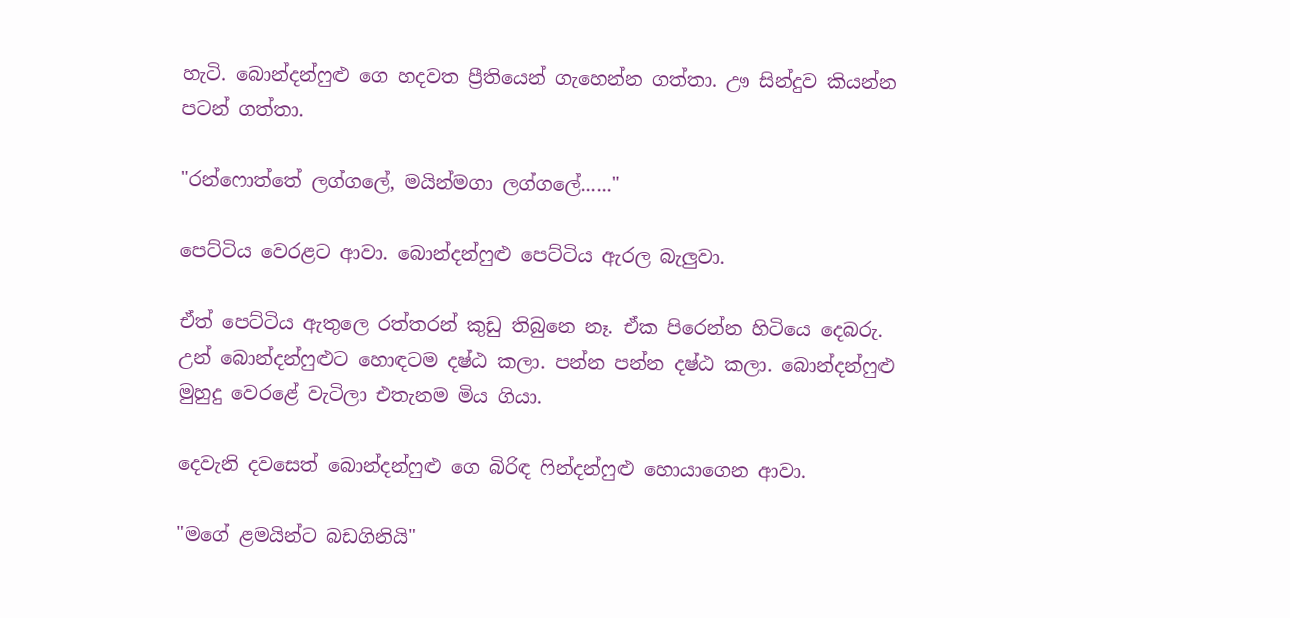හැටි. බොන්දන්ෆුළු ගෙ හදවත ප්‍රීතියෙන් ගැහෙන්න ගත්තා. ඌ සින්දුව කියන්න පටන් ගත්තා.

"රන්ෆොත්තේ ලග්ගලේ, මයින්මගා ලග්ගලේ......"

පෙට්ටිය වෙරළට ආවා. බොන්දන්ෆුළු පෙට්ටිය ඇරල බැලුවා.

ඒත් පෙට්ටිය ඇතුලෙ රත්තරන් කුඩු තිබුනෙ නෑ. ඒක පිරෙන්න හිටියෙ දෙබරු. උන් බොන්දන්ෆුළුට හොඳටම දෂ්ඨ කලා. පන්න පන්න දෂ්ඨ කලා. බොන්දන්ෆුළු මුහුදු වෙරළේ වැටිලා එතැනම මිය ගියා.

දෙවැනි දවසෙත් බොන්දන්ෆුළු ගෙ බිරිඳ ෆින්දන්ෆුළු හොයාගෙන ආවා.

"මගේ ළමයින්ට බඩගිනියි"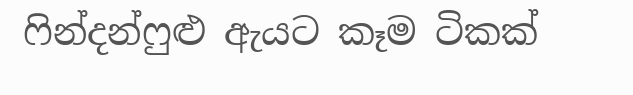ෆින්දන්ෆුළු ඇයට කෑම ටිකක්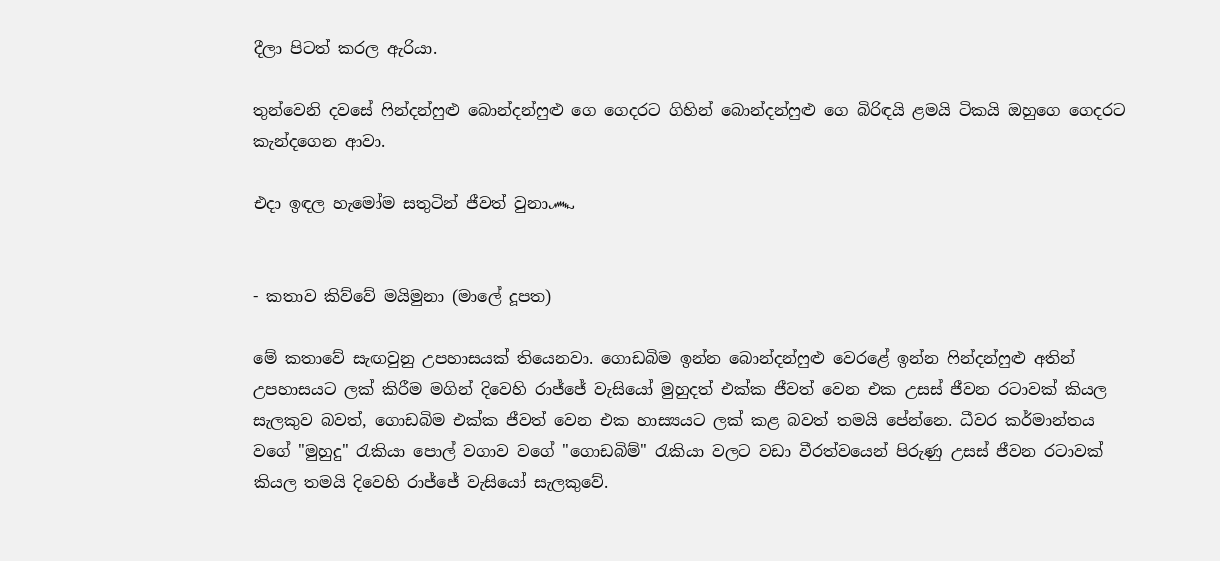දීලා පිටත් කරල ඇරියා.

තුන්වෙනි දවසේ ෆින්දන්ෆුළු බොන්දන්ෆුළු ගෙ ගෙදරට ගිහින් බොන්දන්ෆුළු ගෙ බිරිඳයි ළමයි ටිකයි ඔහුගෙ ගෙදරට කැන්දගෙන ආවා.

එදා ඉඳල හැමෝම සතුටින් ජීවත් වුනා෴


- කතාව කිව්වේ මයිමුනා (මාලේ දූපත)

මේ කතාවේ සැඟවුනු උපහාසයක් තියෙනවා. ගොඩබිම ඉන්න බොන්දන්ෆුළු වෙරළේ ඉන්න ෆින්දන්ෆුළු අතින් උපහාසයට ලක් කිරීම මගින් දිවෙහි රාජ්ජේ වැසියෝ මුහුදත් එක්ක ජීවත් වෙන එක උසස් ජීවන රටාවක් කියල සැලකුව බවත්, ගොඩබිම එක්ක ජීවත් වෙන එක හාස්‍යයට ලක් කළ බවත් තමයි පේන්නෙ. ධීවර කර්මාන්තය වගේ "මුහුදු" රැකියා පොල් වගාව වගේ "ගොඩබිම්" රැකියා වලට වඩා වීරත්වයෙන් පිරුණු උසස් ජීවන රටාවක් කියල තමයි දිවෙහි රාජ්ජේ වැසියෝ සැලකුවේ.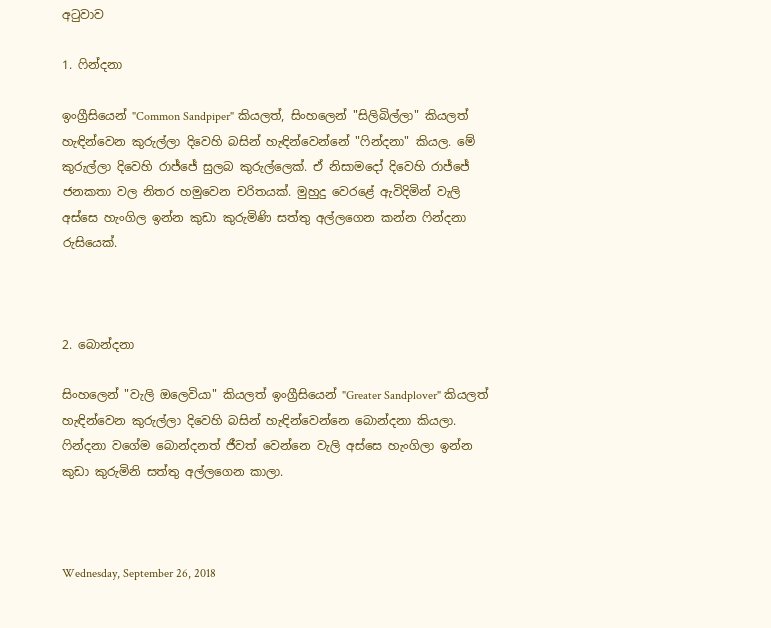අටුවාව

1. ෆින්දනා

ඉංග්‍රීසියෙන් "Common Sandpiper" කියලත්, සිංහලෙන් "සිලිබිල්ලා" කියලත් හැඳින්වෙන කුරුල්ලා දිවෙහි බසින් හැඳින්වෙන්නේ "ෆින්දනා" කියල. මේ කුරුල්ලා දිවෙහි රාජ්ජේ සුලබ කුරුල්ලෙක්. ඒ නිසාමදෝ දිවෙහි රාජ්ජේ ජනකතා වල නිතර හමුවෙන චරිතයක්. මුහුදු වෙරළේ ඇවිදිමින් වැලි අස්සෙ හැංගිල ඉන්න කුඩා කුරුමිණි සත්තු අල්ලගෙන කන්න ෆින්දනා රුසියෙක්.



2. බොන්දනා

සිංහලෙන් "වැලි ඔලෙවියා" කියලත් ඉංග්‍රීසියෙන් "Greater Sandplover" කියලත් හැඳින්වෙන කුරුල්ලා දිවෙහි බසින් හැඳින්වෙන්නෙ බොන්දනා කියලා. ෆින්දනා වගේම බොන්දනත් ජීවත් වෙන්නෙ වැලි අස්සෙ හැංගිලා ඉන්න කුඩා කුරුමිනි සත්තු අල්ලගෙන කාලා.



Wednesday, September 26, 2018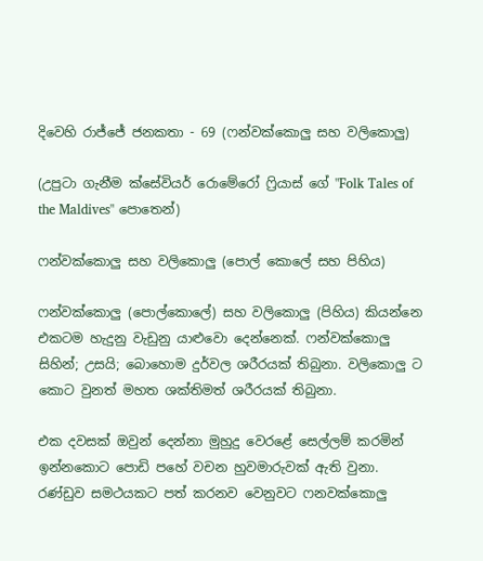දිවෙහි රාජ්ජේ ජනකතා - 69 (ෆන්වක්කොලු සහ වලිකොලු)

(උපුටා ගැනීම ක්සේවියර් රොමේරෝ ෆ්‍රියාස් ගේ "Folk Tales of the Maldives" පොතෙන්)

ෆන්වක්කොලු සහ වලිකොලු (පොල් කොලේ සහ පිහිය)

ෆන්වක්කොලු (පොල්කොලේ) සහ වලිකොලු (පිහිය) කියන්නෙ එකටම හැදුනු වැඩුනු යාළුවො දෙන්නෙක්. ෆන්වක්කොලු සිහින්; උසයි; බොහොම දුර්වල ශරීරයක් තිබුනා. වලිකොලු ට කොට වුනත් මහත ශක්තිමත් ශරීරයක් තිබුනා.

එක දවසක් ඔවුන් දෙන්නා මුහුදු වෙරළේ සෙල්ලම් කරමින් ඉන්නකොට පොඩි පහේ වචන හුවමාරුවක් ඇති වුනා. රණ්ඩුව සමථයකට පත් කරනව වෙනුවට ෆනවක්කොලු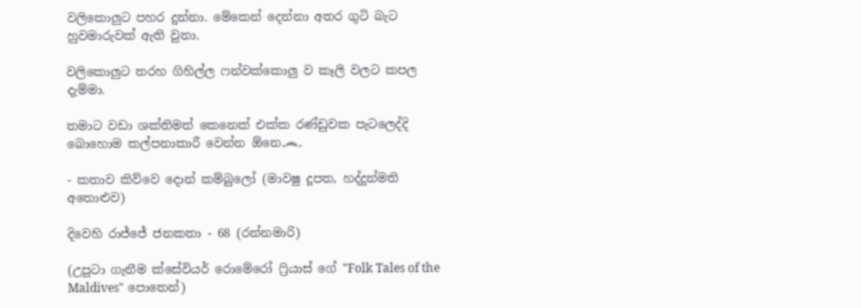වලිකොලුට පහර දුන්නා. මේකෙන් දෙන්නා අතර ගුටි බැට හුවමාරුවක් ඇති වුනා.

වලිකොලුට තරහ ගිහිල්ල ෆන්වක්කොලු ව කෑලි වලට කපල දැම්මා.

තමාට වඩා ශක්තිමත් කෙනෙක් එක්ක රණ්ඩුවක පැටලෙද්දි බොහොම කල්පනාකාරී වෙන්න ඕනෙ෴

- කතාව කිව්වෙ දොන් කම්බුලෝ (මාවෂු දූපත, හද්දුන්මති අතොළුව)

දිවෙහි රාජ්ජේ ජනකතා - 68 (රන්නමාරි)

(උපුටා ගැනීම ක්සේවියර් රොමේරෝ ෆ්‍රියාස් ගේ "Folk Tales of the Maldives" පොතෙන්)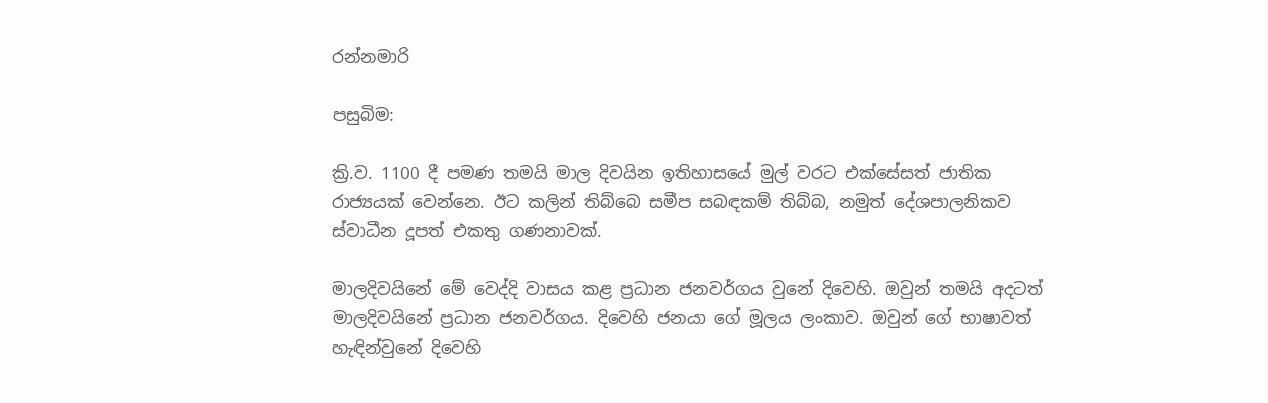රන්නමාරි

පසුබිම:

ක්‍රි.ව. 1100 දී පමණ තමයි මාල දිවයින ඉතිහාසයේ මුල් වරට එක්සේසත් ජාතික රාජ්‍යයක් වෙන්නෙ. ඊට කලින් තිබ්බෙ සමීප සබඳකම් තිබ්බ, නමුත් දේශපාලනිකව ස්වාධීන දූපත් එකතු ගණනාවක්.

මාලදිවයිනේ මේ වෙද්දි වාසය කළ ප්‍රධාන ජනවර්ගය වුනේ දිවෙහි. ඔවුන් තමයි අදටත් මාලදිවයිනේ ප්‍රධාන ජනවර්ගය. දිවෙහි ජනයා ගේ මූලය ලංකාව. ඔවුන් ගේ භාෂාවත් හැඳින්වුනේ දිවෙහි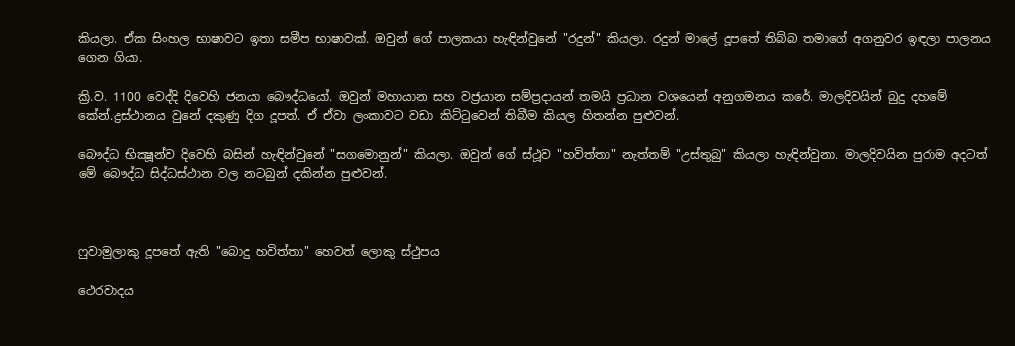කියලා. ඒක සිංහල භාෂාවට ඉතා සමීප භාෂාවක්. ඔවුන් ගේ පාලකයා හැඳින්වුනේ "රදුන්" කියලා. රදුන් මාලේ දූපතේ තිබ්බ තමාගේ අගනුවර ඉඳලා පාලනය ගෙන ගියා.

ක්‍රි.ව. 1100 වෙද්දි දිවෙහි ජනයා බෞද්ධයෝ. ඔවුන් මහායාන සහ වජ්‍රයාන සම්ප්‍රදායන් තමයි ප්‍රධාන වශයෙන් අනුගමනය කරේ. මාලදිවයින් බුදු දහමේ කේන්.ද්‍රස්ථානය වුනේ දකුණු දිග දූපත්. ඒ ඒවා ලංකාවට වඩා කිට්ටුවෙන් තිබීම කියල හිතන්න පුළුවන්.

බෞද්ධ භික්‍ෂූන්ව දිවෙහි බසින් හැඳින්වුනේ "සගමොනුන්" කියලා. ඔවුන් ගේ ස්ථූව "හවිත්තා" නැත්තම් "උස්තුබු" කියලා හැඳින්වුනා. මාලදිවයින පුරාම අදටත් මේ බෞද්ධ සිද්ධස්ථාන වල නටබුන් දකින්න පුළුවන්.



ෆුවාමුලාකු දූපතේ ඇති "බොදු හවිත්තා" හෙවත් ලොකු ස්ථුපය

ථෙරවාදය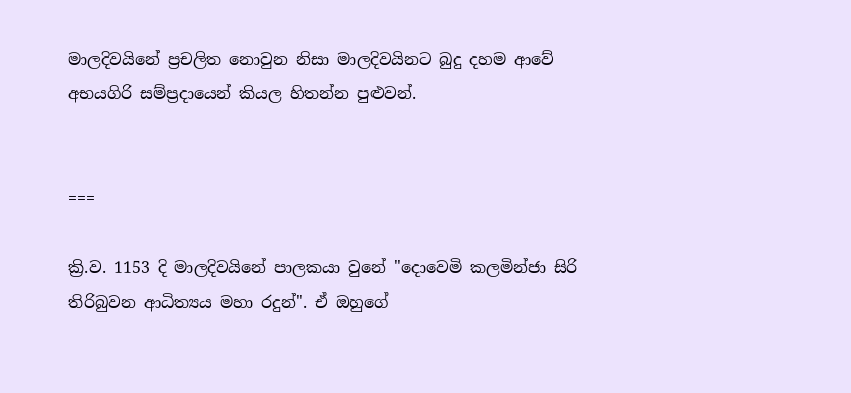මාලදිවයිනේ ප්‍රචලිත නොවුන නිසා මාලදිවයිනට බුදු දහම ආවේ අභයගිරි සම්ප්‍රදායෙන් කියල හිතන්න පුළුවන්.


===

ක්‍රි.ව. 1153 දි මාලදිවයිනේ පාලකයා වුනේ "දොවෙමි කලමින්ජා සිරි තිරිබුවන ආධිත්‍යය මහා රදුන්". ඒ ඔහුගේ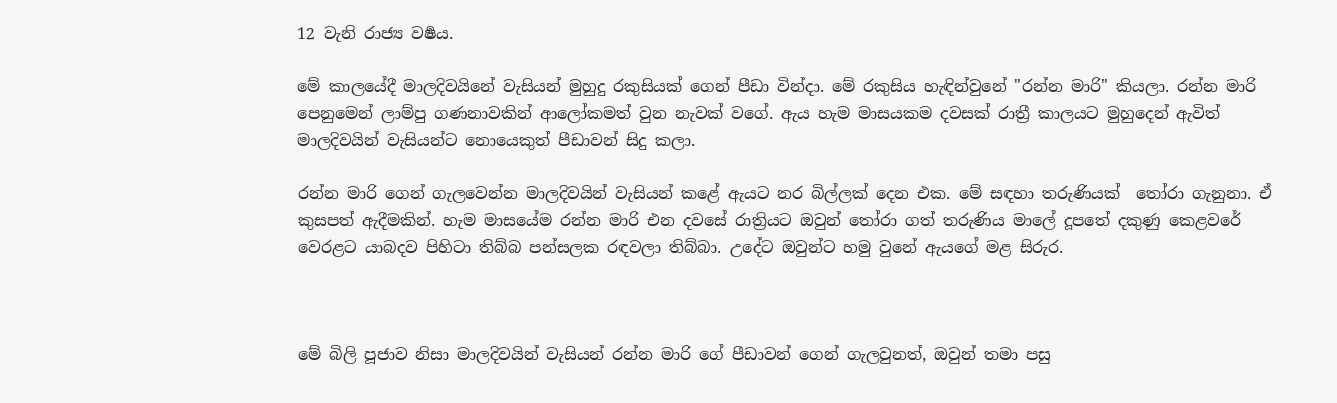12 වැනි රාජ්‍ය වර්‍ෂය.

මේ කාලයේදී මාලදිවයිනේ වැසියන් මුහුදු රකුසියක් ගෙන් පීඩා වින්දා. මේ රකුසිය හැඳින්වුනේ "රන්න මාරි" කියලා. රන්න මාරි පෙනුමෙන් ලාම්පු ගණනාවකින් ආලෝකමත් වුන නැවක් වගේ. ඇය හැම මාසයකම දවසක් රාත්‍රී කාලයට මුහුදෙන් ඇවිත් මාලදිවයින් වැසියන්ට නොයෙකුත් පීඩාවන් සිදු කලා.

රන්න මාරි ගෙන් ගැලවෙන්න මාලදිවයින් වැසියන් කළේ ඇයට නර බිල්ලක් දෙන එක. මේ සඳහා තරුණියක්  තෝරා ගැනුනා. ඒ කුසපත් ඇදීමකින්. හැම මාසයේම රන්න මාරි එන දවසේ රාත්‍රියට ඔවුන් තෝරා ගත් තරුණිය මාලේ දූපතේ දකුණු කෙළවරේ වෙරළට යාබදව පිහිටා තිබ්බ පන්සලක රඳවලා තිබ්බා. උදේට ඔවුන්ට හමු වුනේ ඇයගේ මළ සිරුර.



මේ බිලි පූජාව නිසා මාලදිවයින් වැසියන් රන්න මාරි ගේ පීඩාවන් ගෙන් ගැලවුනත්, ඔවුන් තමා පසු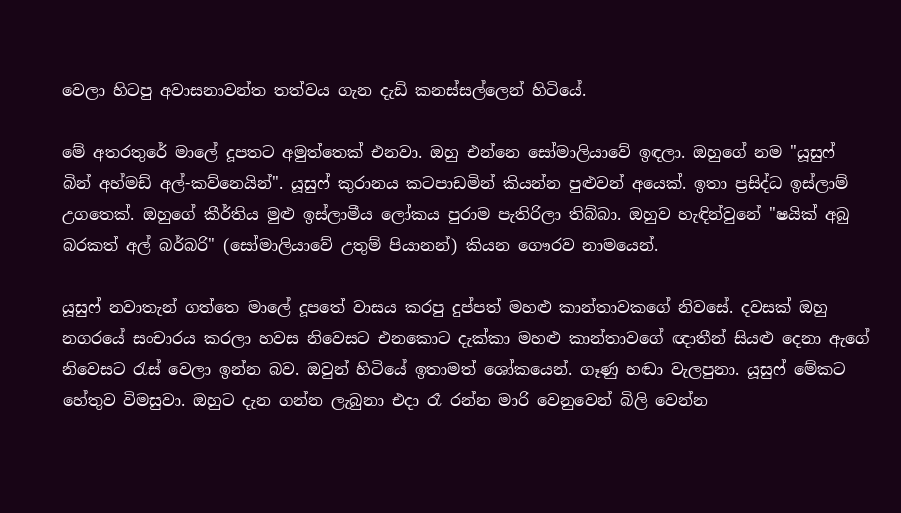වෙලා හිටපු අවාසනාවන්ත තත්වය ගැන දැඩි කනස්සල්ලෙන් හිටියේ.

මේ අතරතුරේ මාලේ දූපතට අමුත්තෙක් එනවා. ඔහු එන්නෙ සෝමාලියාවේ ඉඳලා. ඔහුගේ නම "යූසුෆ් බින් අහ්මඩ් අල්-කව්නෙයින්". යූසුෆ් කුරානය කටපාඩමින් කියන්න පුළුවන් අයෙක්. ඉතා ප්‍රසිද්ධ ඉස්ලාම් උගතෙක්. ඔහුගේ කීර්තිය මුළු ඉස්ලාමීය ලෝකය පුරාම පැතිරිලා තිබ්බා. ඔහුව හැඳින්වුනේ "ෂයික් අබු බරකත් අල් බර්බරි" (සෝමාලියාවේ උතුම් පියානන්) කියන ගෞරව නාමයෙන්.

යූසුෆ් නවාතැන් ගත්තෙ මාලේ දූපතේ වාසය කරපු දුප්පත් මහළු කාන්තාවකගේ නිවසේ. දවසක් ඔහු නගරයේ සංචාරය කරලා හවස නිවෙසට එනකොට දැක්කා මහළු කාන්තාවගේ ඥාතීන් සියළු දෙනා ඇගේ නිවෙසට රැස් වෙලා ඉන්න බව. ඔවුන් හිටියේ ඉතාමත් ශෝකයෙන්. ගෑණු හඬා වැලපුනා. යූසුෆ් මේකට හේතුව විමසුවා. ඔහුට දැන ගන්න ලැබුනා එදා රෑ රන්න මාරි වෙනුවෙන් බිලි වෙන්න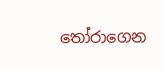තෝරාගෙන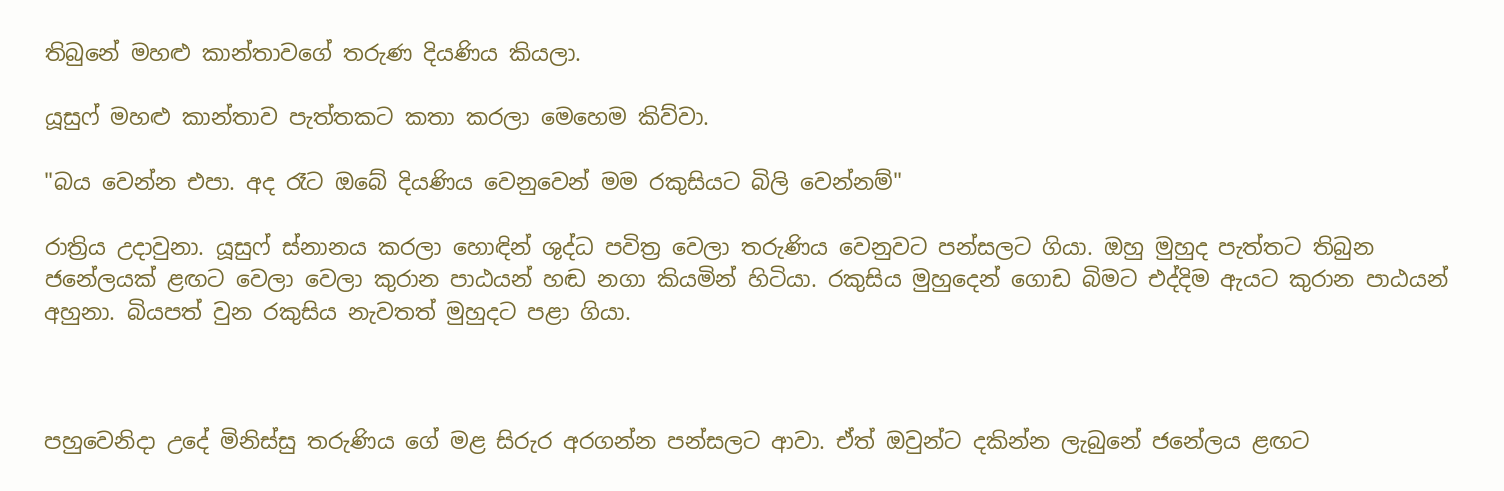තිබුනේ මහළු කාන්තාවගේ තරුණ දියණිය කියලා.

යූසුෆ් මහළු කාන්තාව පැත්තකට කතා කරලා මෙහෙම කිව්වා.

"බය වෙන්න එපා. අද රෑට ඔබේ දියණිය වෙනුවෙන් මම රකුසියට බිලි වෙන්නම්"

රාත්‍රිය උදාවුනා. යූසුෆ් ස්නානය කරලා හොඳින් ශුද්ධ පවිත්‍ර වෙලා තරුණිය වෙනුවට පන්සලට ගියා. ඔහු මුහුද පැත්තට තිබුන ජනේලයක් ළඟට වෙලා වෙලා කුරාන පාඨයන් හඬ නගා කියමින් හිටියා. රකුසිය මුහුදෙන් ගොඩ බිමට එද්දිම ඇයට කුරාන පාඨයන් අහුනා. බියපත් වුන රකුසිය නැවතත් මුහුදට පළා ගියා.



පහුවෙනිදා උදේ මිනිස්සු තරුණිය ගේ මළ සිරුර අරගන්න පන්සලට ආවා. ඒත් ඔවුන්ට දකින්න ලැබුනේ ජනේලය ළඟට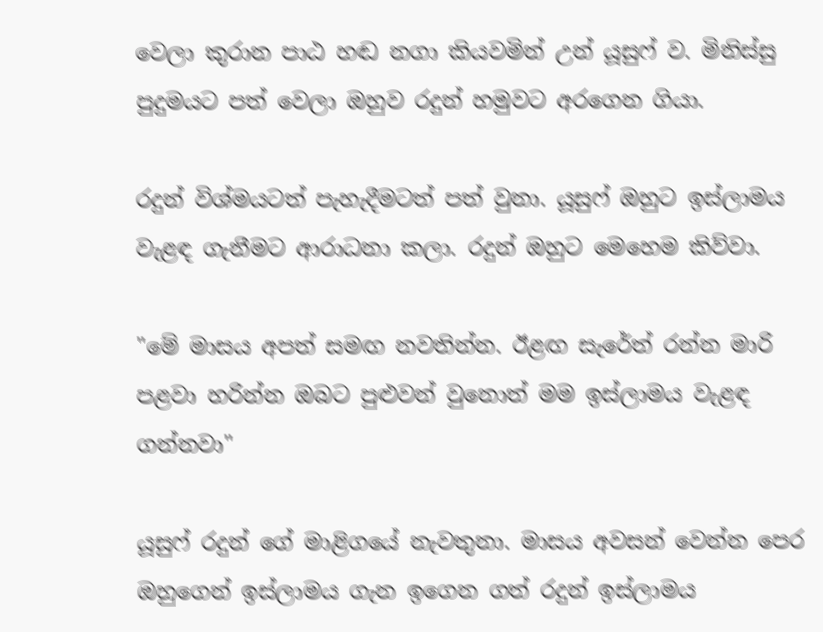වෙලා කුරාන පාඨ හඬ නගා කියවමින් උන් යූසුෆ් ව. මිනිස්සු පුදුමයට පත් වෙලා ඔහුව රදුන් හමුවට අරගෙන ගියා.

රදුන් විශ්මයටත් පැහැදීමටත් පත් වුනා. යූසුෆ් ඔහුට ඉස්ලාමය වැළඳ ගැනීමට ආරාධනා කලා. රදුන් ඔහුට මෙහෙම කිව්වා.

"මේ මාසය අපත් සමඟ නවතින්න. ඊළඟ සැරේත් රන්න මාරි පළවා හරින්න ඔබට පුළුවන් වුනොත් මම ඉස්ලාමය වැළඳ ගන්නවා"

යූසුෆ් රදුන් ගේ මාළිගයේ නැවතුනා. මාසය අවසන් වෙන්න පෙර ඔහුගෙන් ඉස්ලාමය ගැන ඉගෙන ගත් රදුන් ඉස්ලාමය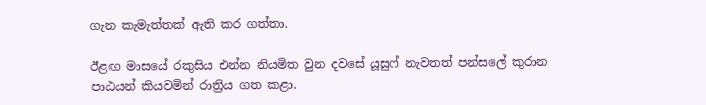ගැන කැමැත්තක් ඇති කර ගත්තා.

ඊළඟ මාසයේ රකුසිය එන්න නියමිත වුන දවසේ යූසුෆ් නැවතත් පන්සලේ කුරාන පාඨයන් කියවමින් රාත්‍රිය ගත කළා.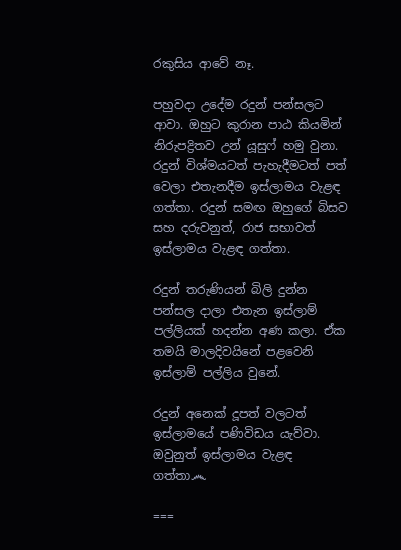රකුසිය ආවේ නෑ.

පහුවදා උදේම රදුන් පන්සලට ආවා. ඔහුට කුරාන පාඨ කියමින් නිරුපද්‍රිතව උන් යූසුෆ් හමු වුනා. රදුන් විශ්මයටත් පැහැදීමටත් පත් වෙලා එතැනදීම ඉස්ලාමය වැළඳ ගත්තා. රදුන් සමඟ ඔහුගේ බිසව සහ දරුවනුත්, රාජ සභාවත් ඉස්ලාමය වැළඳ ගත්තා.

රදුන් තරුණියන් බිලි දුන්න පන්සල දාලා එතැන ඉස්ලාම් පල්ලියක් හදන්න අණ කලා. ඒක තමයි මාලදිවයිනේ පළවෙනි ඉස්ලාම් පල්ලිය වුනේ.

රදුන් අනෙක් දූපත් වලටත් ඉස්ලාමයේ පණිවිඩය යැව්වා. ඔවුනුත් ඉස්ලාමය වැළඳ ගත්තා෴

===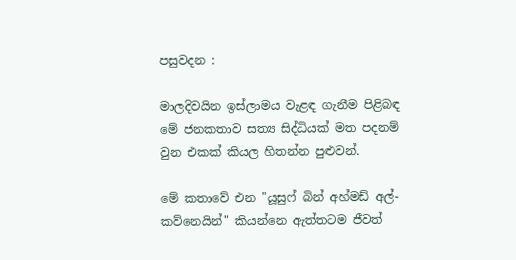පසුවදන :

මාලදිවයින ඉස්ලාමය වැළඳ ගැනීම පිළිබඳ මේ ජනකතාව සත්‍ය සිද්ධියක් මත පදනම් වුන එකක් කියල හිතන්න පුළුවන්.

මේ කතාවේ එන "යූසුෆ් බින් අහ්මඩ් අල්-කව්නෙයින්" කියන්නෙ ඇත්තටම ජීවත්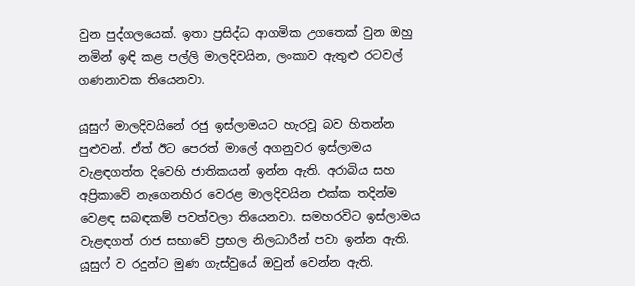වුන පුද්ගලයෙක්. ඉතා ප්‍රසිද්ධ ආගමික උගතෙක් වුන ඔහු නමින් ඉඳි කළ පල්ලි මාලදිවයින, ලංකාව ඇතුළු රටවල් ගණනාවක තියෙනවා.

යූසුෆ් මාලදිවයිනේ රජු ඉස්ලාමයට හැරවූ බව හිතන්න පුළුවන්. ඒත් ඊට පෙරත් මාලේ අගනුවර ඉස්ලාමය වැළඳගත්ත දිවෙහි ජාතිකයන් ඉන්න ඇති. අරාබිය සහ අප්‍රිකාවේ නැගෙනහිර වෙරළ මාලදිවයින එක්ක තදින්ම වෙළඳ සබඳකම් පවත්වලා තියෙනවා. සමහරවිට ඉස්ලාමය වැළඳගත් රාජ සභාවේ ප්‍රභල නිලධාරීන් පවා ඉන්න ඇති. යූසුෆ් ව රදුන්ට මුණ ගැස්වුයේ ඔවුන් වෙන්න ඇති.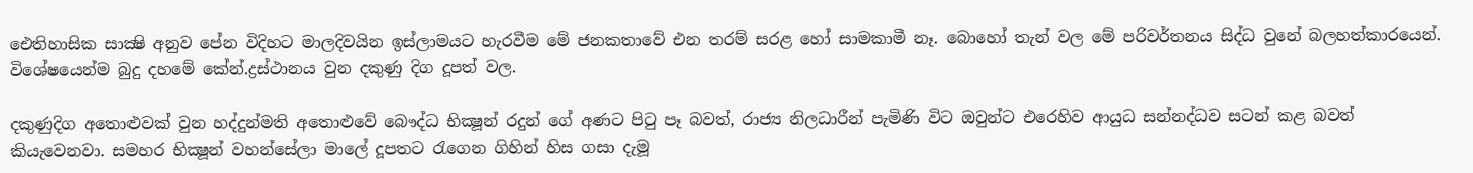ඓතිහාසික සාක්‍ෂි අනුව පේන විදිහට මාලදිවයින ඉස්ලාමයට හැරවීම මේ ජනකතාවේ එන තරම් සරළ හෝ සාමකාමී නෑ. බොහෝ තැන් වල මේ පරිවර්තනය සිද්ධ වුනේ බලහත්කාරයෙන්. විශේෂයෙන්ම බුදු දහමේ කේන්.ද්‍රස්ථානය වුන දකුණු දිග දූපත් වල.

දකුණුදිග අතොළුවක් වුන හද්දුන්මති අතොළුවේ බෞද්ධ භික්‍ෂූන් රදුන් ගේ අණට පිටු පෑ බවත්, රාජ්‍ය නිලධාරීන් පැමිණි විට ඔවුන්ට එරෙහිව ආයුධ සන්නද්ධව සටන් කළ බවත් කියැවෙනවා. සමහර භික්‍ෂූන් වහන්සේලා මාලේ දූපතට රැගෙන ගිහින් හිස ගසා දැමූ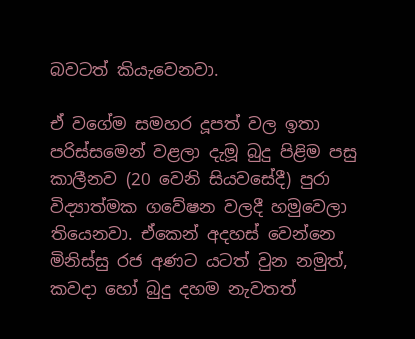බවටත් කියැවෙනවා.

ඒ වගේම සමහර දූපත් වල ඉතා පරිස්සමෙන් වළලා දැමූ බුදු පිළිම පසු කාලීනව (20 වෙනි සියවසේදී) පුරා විද්‍යාත්මක ගවේෂන වලදී හමුවෙලා තියෙනවා. ඒකෙන් අදහස් වෙන්නෙ මිනිස්සු රජ අණට යටත් වුන නමුත්, කවදා හෝ බුදු දහම නැවතත්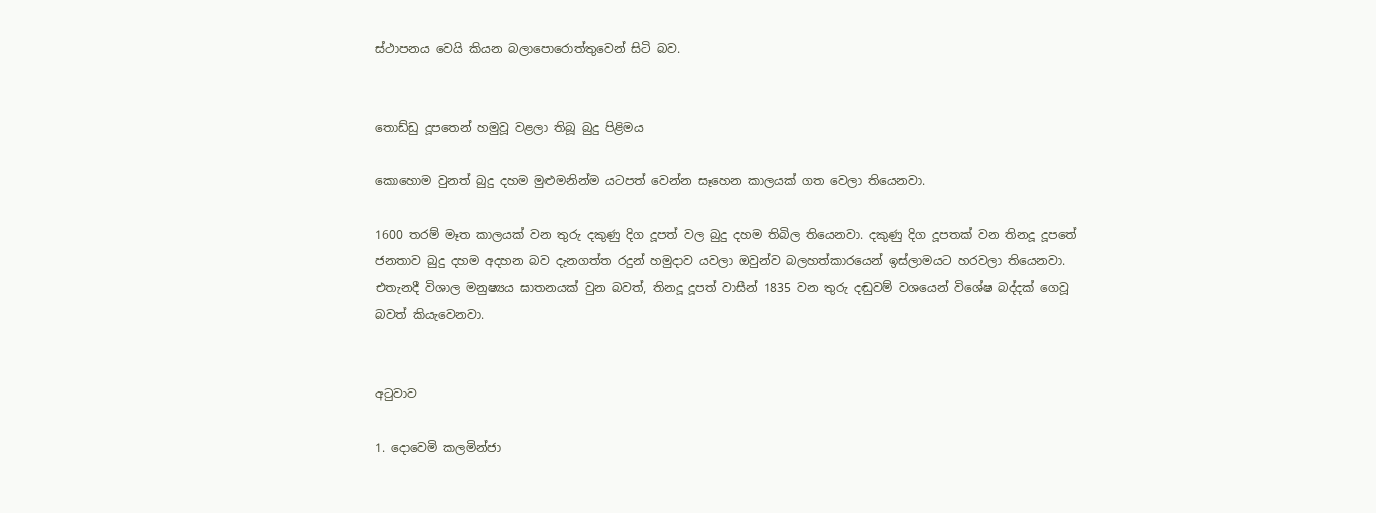ස්ථාපනය වෙයි කියන බලාපොරොත්තුවෙන් සිටි බව.


තොඩ්ඩු දූපතෙන් හමුවූ වළලා තිබූ බුදු පිළිමය

කොහොම වුනත් බුදු දහම මුළුමනින්ම යටපත් වෙන්න සෑහෙන කාලයක් ගත වෙලා තියෙනවා.

1600 තරම් මෑත කාලයක් වන තුරු දකුණු දිග දූපත් වල බුදු දහම තිබිල තියෙනවා. දකුණු දිග දූපතක් වන තිනදූ දූපතේ ජනතාව බුදු දහම අදහන බව දැනගත්ත රදුන් හමුදාව යවලා ඔවුන්ව බලහත්කාරයෙන් ඉස්ලාමයට හරවලා තියෙනවා. එතැනදී විශාල මනුෂ්‍යය ඝාතනයක් වුන බවත්, තිනදූ දූපත් වාසීන් 1835 වන තුරු දඬුවම් වශයෙන් විශේෂ බද්දක් ගෙවූ බවත් කියැවෙනවා.


අටුවාව

1. දොවෙමි කලමින්ජා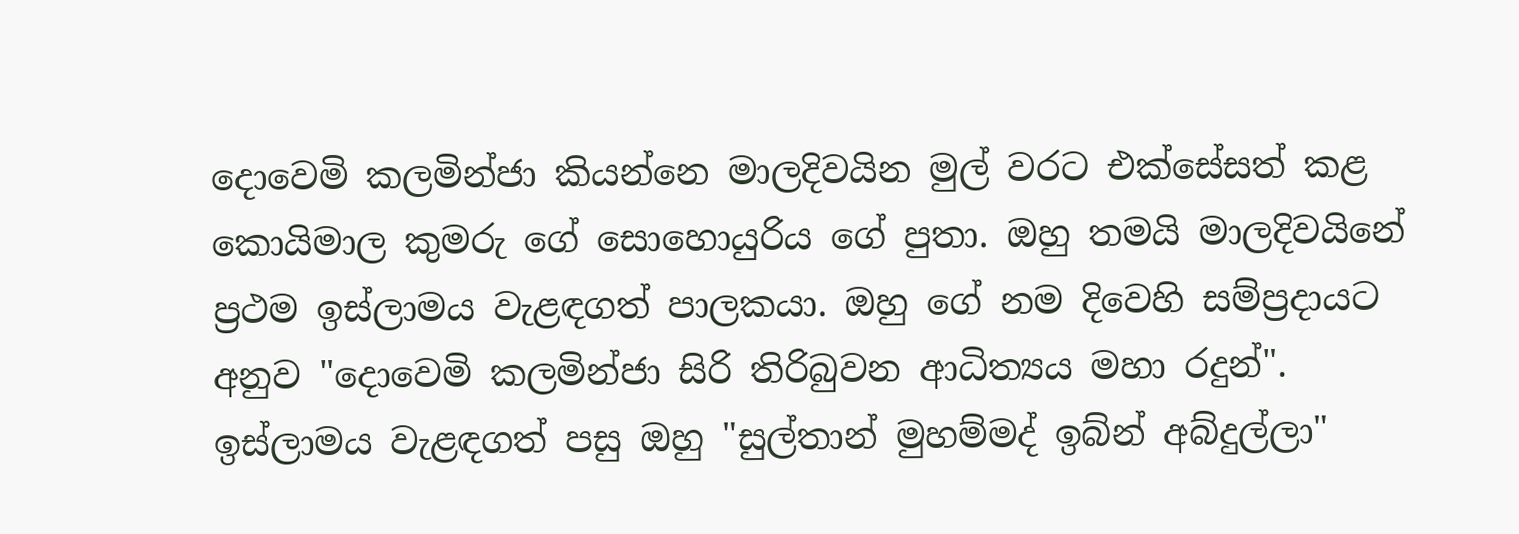දොවෙමි කලමින්ජා කියන්නෙ මාලදිවයින මුල් වරට එක්සේසත් කළ කොයිමාල කුමරු ගේ සොහොයුරිය ගේ පුතා. ඔහු තමයි මාලදිවයිනේ ප්‍රථම ඉස්ලාමය වැළඳගත් පාලකයා. ඔහු ගේ නම දිවෙහි සම්ප්‍රදායට අනුව "දොවෙමි කලමින්ජා සිරි තිරිබුවන ආධිත්‍යය මහා රදුන්". ඉස්ලාමය වැළඳගත් පසු ඔහු "සුල්තාන් මුහම්මද් ඉබ්න් අබ්දුල්ලා"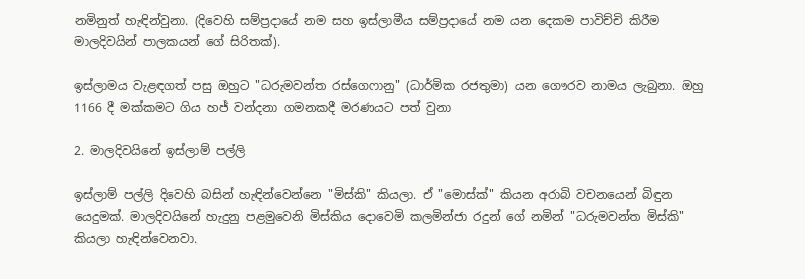නමිනුත් හැඳින්වුනා. (දිවෙහි සම්ප්‍රදායේ නම සහ ඉස්ලාමීය සම්ප්‍රදායේ නම යන දෙකම පාවිච්චි කිරීම මාලදිවයින් පාලකයන් ගේ සිරිතක්).

ඉස්ලාමය වැළඳගත් පසු ඔහුට "ධරුමවන්ත රස්ගෙෆානු" (ධාර්මික රජතුමා) යන ගෞරව නාමය ලැබුනා. ඔහු 1166 දී මක්කමට ගිය හජ් වන්දනා ගමනකදී මරණයට පත් වුනා

2. මාලදිවයිනේ ඉස්ලාම් පල්ලි

ඉස්ලාම් පල්ලි දිවෙහි බසින් හැඳින්වෙන්නෙ "මිස්කි" කියලා. ඒ "මොස්ක්" කියන අරාබි වචනයෙන් බිඳුන යෙදුමක්. මාලදිවයිනේ හැදුනු පළමුවෙනි මිස්කිය දොවෙමි කලමින්ජා රදුන් ගේ නමින් "ධරුමවන්ත මිස්කි" කියලා හැඳින්වෙනවා.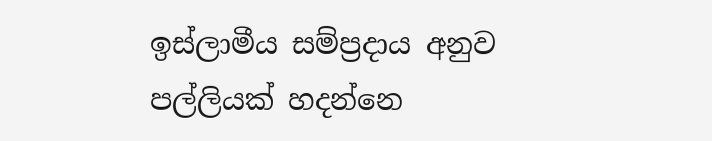ඉස්ලාමීය සම්ප්‍රදාය අනුව පල්ලියක් හදන්නෙ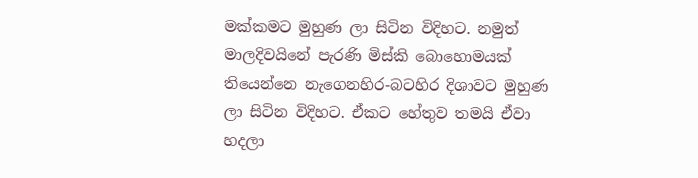මක්කමට මුහුණ ලා සිටින විදිහට. නමුත් මාලදිවයිනේ පැරණි මිස්කි බොහොමයක් තියෙන්නෙ නැගෙනහිර-බටහිර දිශාවට මුහුණ ලා සිටින විදිහට. ඒකට හේතුව තමයි ඒවා හදලා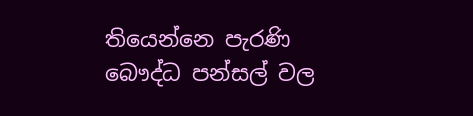තියෙන්නෙ පැරණි බෞද්ධ පන්සල් වල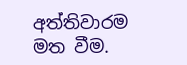අත්තිවාරම මත වීම.